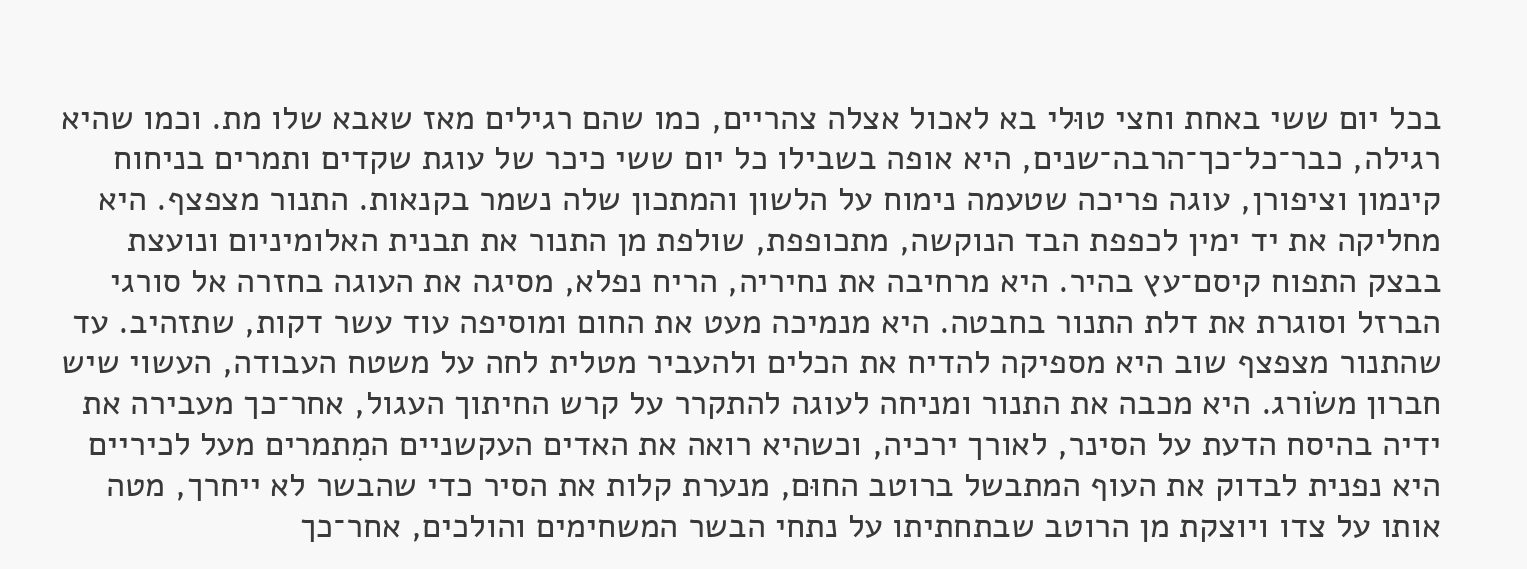בכל יום ששי באחת וחצי טוּלי בא לאכול אצלה צהריים, כמו שהם רגילים מאז שאבא שלו מת. וכמו שהיא רגילה, כבר־כל־כך־הרבה־שנים, היא אופה בשבילו כל יום ששי כיכר של עוגת שקדים ותמרים בניחוח קינמון וציפורן, עוגה פריכה שטעמה נימוח על הלשון והמתכון שלה נשמר בקנאות. התנור מצפצף. היא מחליקה את יד ימין לכפפת הבד הנוקשה, מתכופפת, שולפת מן התנור את תבנית האלומיניום ונועצת בבצק התפוח קיסם־עץ בהיר. היא מרחיבה את נחיריה, הריח נפלא, מסיגה את העוגה בחזרה אל סורגי הברזל וסוגרת את דלת התנור בחבטה. היא מנמיכה מעט את החום ומוסיפה עוד עשר דקות, שתזהיב. עד שהתנור מצפצף שוב היא מספיקה להדיח את הכלים ולהעביר מטלית לחה על משטח העבודה, העשוי שיש חברון משׂורג. היא מכבה את התנור ומניחה לעוגה להתקרר על קרש החיתוך העגול, אחר־כך מעבירה את ידיה בהיסח הדעת על הסינר, לאורך ירכיה, וכשהיא רואה את האדים העקשניים המִתמרים מעל לכיריים היא נפנית לבדוק את העוף המתבשל ברוטב החוּם, מנערת קלות את הסיר כדי שהבשר לא ייחרך, מטה אותו על צדו ויוצקת מן הרוטב שבתחתיתו על נתחי הבשר המשחימים והולכים, אחר־כך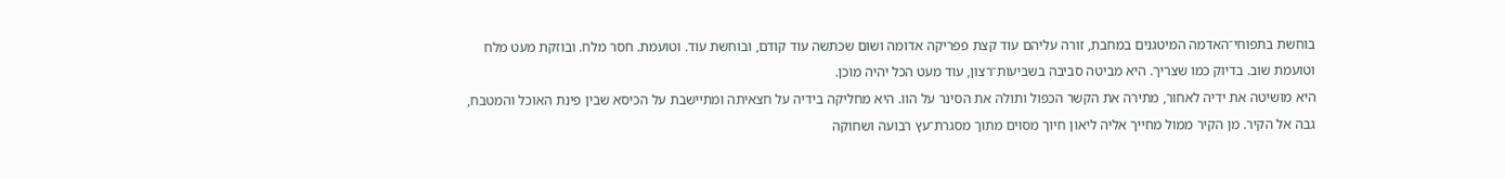בוחשת בתפוחי־האדמה המיטגנים במחבת, זורה עליהם עוד קצת פפריקה אדומה ושוּם שכּתשה עוד קודם, ובוחשת עוד. וטועמת. חסר מלח. ובוזקת מעט מלח וטועמת שוב. בדיוק כמו שצריך. היא מביטה סביבה בשביעות־רצון, עוד מעט הכל יהיה מוכן.
היא מושיטה את ידיה לאחור, מתירה את הקשר הכפול ותולה את הסינר על הוו. היא מחליקה בידיה על חצאיתה ומתיישבת על הכיסא שבין פינת האוכל והמטבח, גבה אל הקיר. מן הקיר ממול מחייך אליה ליאון חיוך מסוים מתוך מסגרת־עץ רבועה ושחוקה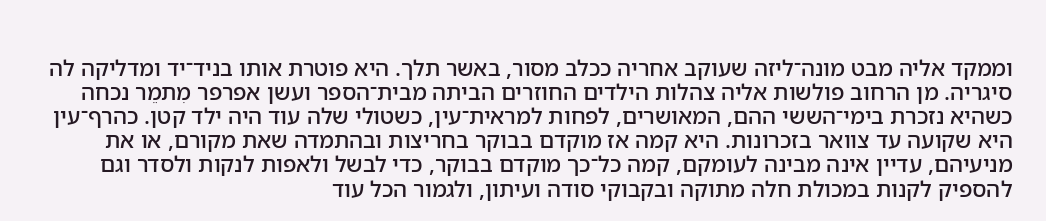וממקד אליה מבט מונה־ליזה שעוקב אחריה ככלב מסור, באשר תלך. היא פוטרת אותו בניד־יד ומדליקה לה סיגריה. מן הרחוב פולשות אליה צהלות הילדים החוזרים הביתה מבית־הספר ועשן אפרפר מִתמֵר נכחה כשהיא נזכרת בימי־הששי ההם, המאושרים, לפחות למראית־עין, כשטולי שלה עוד היה ילד קטן. כהרף־עין היא שקועה עד צוואר בזכרונות. היא קמה אז מוקדם בבוקר בחריצות ובהתמדה שאת מקורם, או את מניעיהם, עדיין אינה מבינה לעומקם, קמה כל־כך מוקדם בבוקר, כדי לבשל ולאפות לנקות ולסדר וגם להספיק לקנות במכולת חלה מתוקה ובקבוקי סודה ועיתון, ולגמור הכל עוד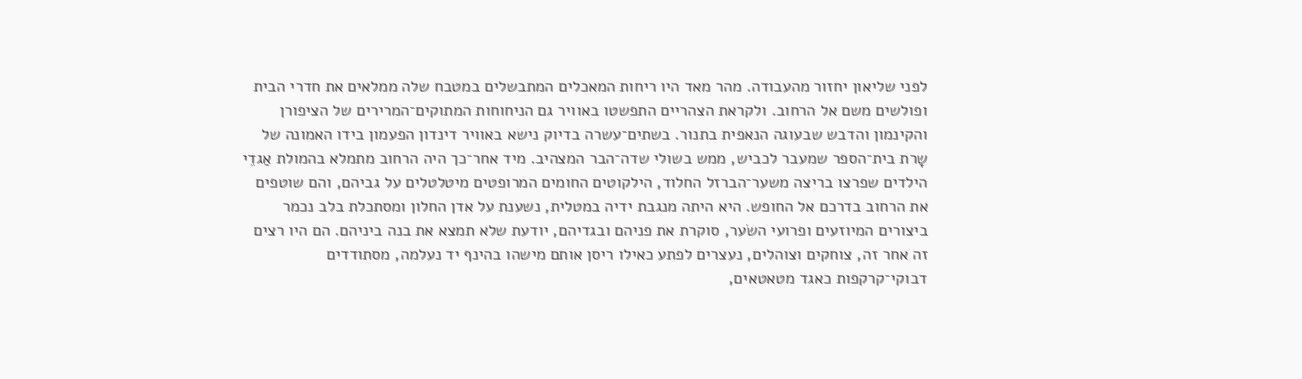לפני שליאון יחזור מהעבודה. מהר מאד היו ריחות המאכלים המתבשלים במטבח שלה ממלאים את חדרי הבית ופולשים משם אל הרחוב. ולקראת הצהריים התפשטו באוויר גם הניחוחות המתוקים־המרירים של הציפורן והקינמון והדבש שבעוגה הנאפית בתנור. בשתים־עשרה בדיוק נישא באוויר דינדון הפעמון בידו האמונה של שָרת בית־הספר שמעבר לכביש, ממש בשולי שדה־הבר המצהיב. מיד אחר־כך היה הרחוב מתמלא בהמולת אַגדֵי הילדים שפרצו בריצה משער־הברזל החלוד, הילקוטים החומים המרופטים מיטלטלים על גביהם, והם שוטפים את הרחוב בדרכם אל החופש. היא היתה מנגבת ידיה במטלית, נשענת על אדן החלון ומסתכלת בלב נכמר ביצורים המיוזעים ופרועי השׂער, סוקרת את פניהם ובגדיהם, יודעת שלא תמצא את בנה ביניהם. הם היו רצים זה אחר זה, צוחקים וצוהלים, נעצרים לפתע כאילו ריסן אותם מישהו בהינף יד נעלמה, מסתודדים דבוקי־קרקפות כאגד מטאטאים,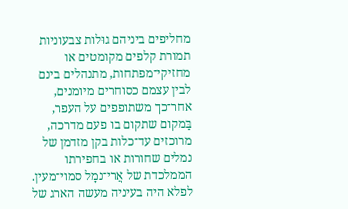מחליפים ביניהם גוּלות צבעוניות תמורת קלפים מקומטים או מחזיקי־מפתחות, מתנהלים בינם לבין עצמם כסוחרים מיומנים, אחר־כך משתופפים על העפר, בַּמקום שתקום בו פעם מדרכה, מרוכזים עד־כלות בקן מזדמן של נמלים שחורות או בחפירתו הממלכדת של אֲרי־נמָל סמוי־מעין. לפלא היה בעיניה מעשה הארג של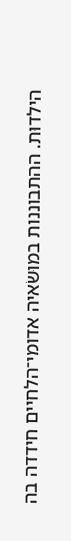הילדוּת. ההתבוננות במוּשׂאיה אדומי־הלחיים חידדה בה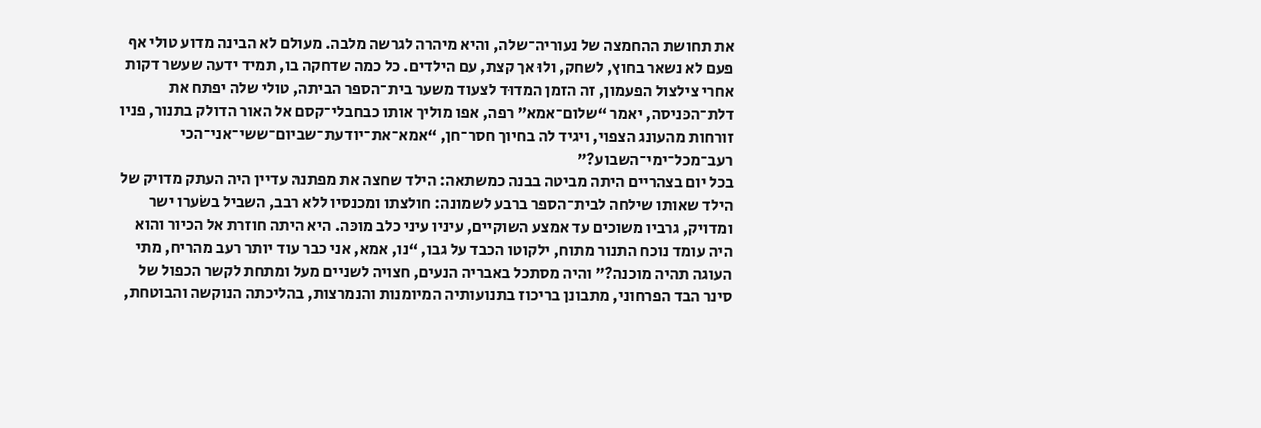את תחושת ההחמצה של נעוריה־שלה, והיא מיהרה לגרשה מלבה. מעולם לא הבינה מדוע טולי אף פעם לא נשאר בחוץ, לשחק, ולוּ אך קצת, עם הילדים. כל כמה שדחקה בו, תמיד ידעה שעשר דקות אחרי צילצול הפעמון, זה הזמן המדוּד לצעוד משער בית־הספר הביתה, טולי שלה יפתח את דלת־הכּניסה, יאמר “שלום־אמא” רפה, אפו מוליך אותו כבחבלי־קסם אל האור הדולק בתנור, פניו זורחות מהעונג הצפוי, ויגיד לה בחיוך חסר־חן, “אמא־את־יודעת־שביום־ששי־אני־הכי רעב־מכל־ימי־השבוע?”
בכל יום בצהריים היתה מביטה בבנה כמשתאה: הילד שחצה את מפתנהּ עדיין היה העתק מדויק של הילד שאותו שילחה לבית־הספר ברבע לשמונה: חולצתו ומכנסיו ללא רבב, השביל בשׂערו ישר ומדויק, גרביו משוכים עד אמצע השוקיים, עיניו עיני כלב מוכּה. היא היתה חוזרת אל הכיור והוא היה עומד נוכח התנור מתוח, ילקוטו הכבד על גבו, “נו, אמא, אני כבר עוד יותר רעב מהריח, מתי העוגה תהיה מוכנה?” והיה מסתכל באבריה הנעים, חצויה לשניים מעל ומתחת לקשר הכפול של סינר הבד הפרחוני, מתבונן בריכוז בתנועותיה המיומנות והנמרצות, בהליכתה הנוקשה והבוטחת,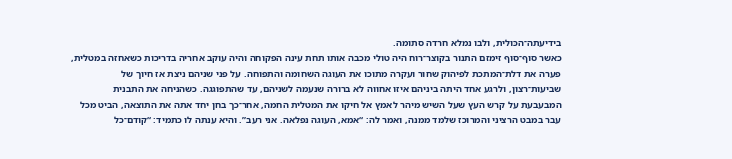בידיעתה־הכּוּלית, ולבו נמלא חרדה סתומה.
כאשר סוף־סוף זימזם התנור בקוצר־רוח היה טולי מכבה אותו תחת עינה הפקוחה והיה עוקב אחריה בדריכות כשאחזה במטלית, פערה את דלת־המתכת לפיהוק שחור ועקרה מתוכו את העוגה השחומה והתפוחה. על פני שניהם ניצת אז חיוך של שביעות־רצון, ולרגע אחד היתה ביניהם איזו אחווה לא ברורה שנעמה לשניהם, עד שהתפוגגה. כשהניחה את התבנית המבעבעת על קרש העץ שעל השיש מיהר לאמץ אל חיקו את המטלית החמה, אחר־כך בחן יחד אתה את התוצאה, הביט מכל עבר במבט הרציני והמרוכז שלמד ממנה, ואמר לה: “אמא, העוגה נפלאה. אני רעב”. והיא ענתה לו כתמיד: “קודם־כל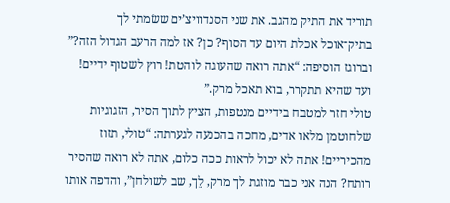תוריד את התיק מהגב. את שני הסנדוויצ’ים ששׂמתי לך בתיק־אוכל אכלת היום עד הסוף? כן? אז למה הרעב הגדול הזה?” וברוגז הוסיפה: “אתה רואה שהעוגה לוהטת! רוץ לשטוף ידיים! ועד שהיא תתקרר, בוא תאכל מרק.”
טולי חזר למטבח בידיים מנטפות, הציץ לתוך הסיר, הזגוגיות שלחוטמן מלאו אדים, מחכה בהכנעה לגערתה: “טולי, תזוז מהכיריים! אתה לא יכול לראות ככה כלום, אתה לא רואה שהסיר רותח? הנה אני כבר מוזגת לך מרק, לֵך, שב לשולחן”, והדפה אותו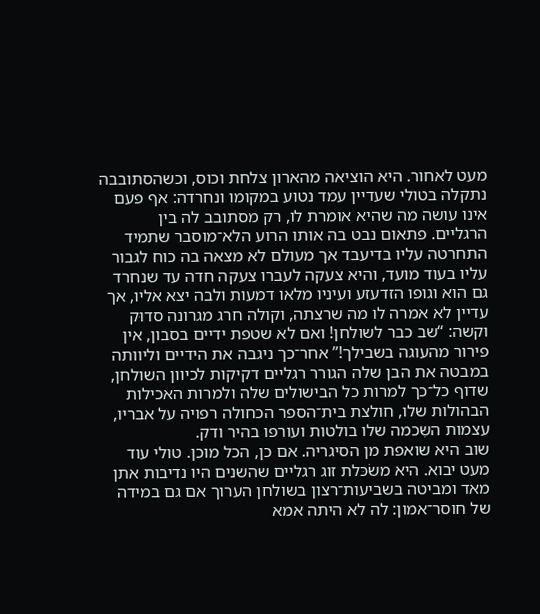מעט לאחור. היא הוציאה מהארון צלחת וכוס, וכשהסתובבה נתקלה בטולי שעדיין עמד נטוע במקומו ונחרדה: אף פעם אינו עושה מה שהיא אומרת לו, רק מסתובב לה בין הרגליים. פתאום נבט בה אותו הרוע הלא־מוסבר שתמיד התחרטה עליו בדיעבד אך מעולם לא מצאה בה כוח לגבור עליו בעוד מועד, והיא צעקה לעברו צעקה חדה עד שנחרד גם הוא וגופו הזדעזע ועיניו מלאו דמעות ולבה יצא אליו, אך עדיין לא אמרה לו מה שרצתה, וקולה חרג מגרונה סדוּק וקשה: “שב כבר לשולחן! ואם לא שטפת ידיים בסבון, אין פירור מהעוגה בשבילך!” אחר־כך ניגבה את הידיים וליוותה במבטה את הבן שלה הגורר רגליים דקיקות לכיוון השולחן, שדוף כל־כך למרות כל הבישולים שלה ולמרות האכילות הבהולות שלו, חולצת בית־הספר הכחולה רפויה על אבריו, עצמות השִכמה שלו בולטות ועורפו בהיר ודק.
שוב היא שואפת מן הסיגריה. אם כן, הכל מוכן. טולי עוד מעט יבוא. היא משׂכּלת זוג רגליים שהשנים היו נדיבות אתן מאד ומביטה בשביעות־רצון בשולחן הערוך אם גם במידה של חוסר־אמון: לה לא היתה אמא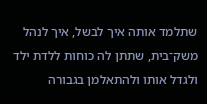שתלמד אותה איך לבשל, איך לנהל משק־בית, שתתן לה כוחות ללדת ילד ולגדל אותו ולהתאלמן בגבורה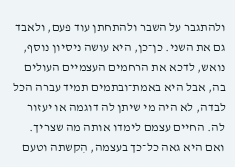ולהתגבר על השבר ולהתחתן עוד פעם, ולאבד גם את השני. כן־כן, היא עושה ניסיון נוסף, נואש, לדכא את הרחמים העצמיים העולים בה, אבל היא באמת־ובתמים תמיד עברה הכל לבדה, לא היה מי שיתן לה דוגמה או יעזור לה. החיים עצמם לימדו אותה מה שצריך. ואם היא גאה כל־כך בעצמה, הִקשתה וטעם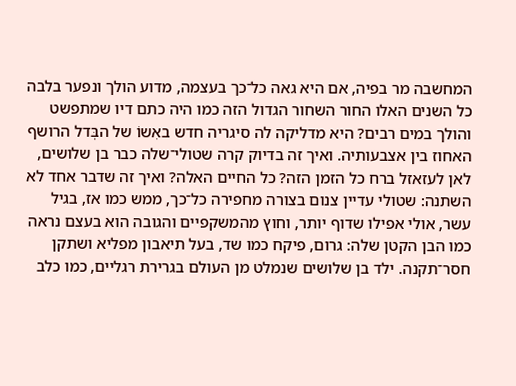המחשבה מר בפיה, אם היא גאה כל־כך בעצמה, מדוע הולך ונפער בלבה כל השנים האלו החור השחור הגדול הזה כמו היה כתם דיו שמתפשט והולך במים רבים? היא מדליקה לה סיגריה חדש באִשוֹ של הבְּדל הרושף האחוז בין אצבעותיה. ואיך זה בדיוק קרה שטולי־שלה כבר בן שלושים, לאן לעזאזל ברח כל הזמן הזה? כל החיים האלה? ואיך זה שדבר אחד לא השתנה: שטולי עדיין צנום בצורה מחפירה כל־כך, ממש כמו אז, בגיל עשר, אולי אפילו שדוף יותר, וחוץ מהמשקפיים והגובה הוא בעצם נראה כמו הבן הקטן שלה: גרום, פיקח כמו שד, בעל תיאבון מפליא ושתקן חסר־תקנה. ילד בן שלושים שנמלט מן העולם בגרירת רגליים, כמו כלב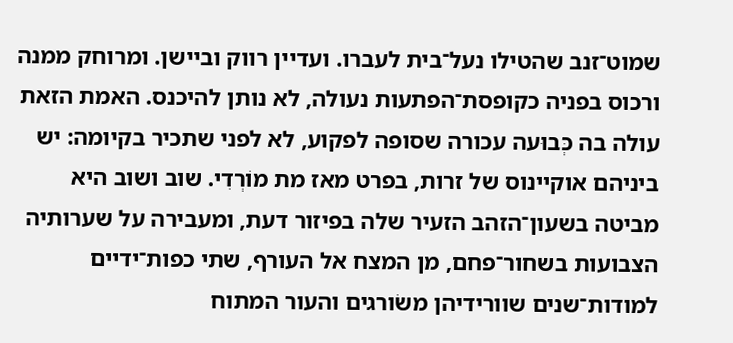שמוט־זנב שהטילו נעל־בית לעברו. ועדיין רווק וביישן. ומרוחק ממנה ורכוס בפניה כקופסת־הפתעות נעולה, לא נותן להיכנס. האמת הזאת עולה בה כְּבוּעה עכורה שסופה לפקוע, לא לפני שתכיר בקיומה: יש ביניהם אוקיינוס של זרות, בפרט מאז מת מוֹרְדִי. שוב ושוב היא מביטה בשעון־הזהב הזעיר שלה בפיזור דעת, ומעבירה על שערותיה הצבועות בשחור־פחם, מן המצח אל העורף, שתי כפות־ידיים למודות־שנים שוורידיהן משׂורגים והעור המתוח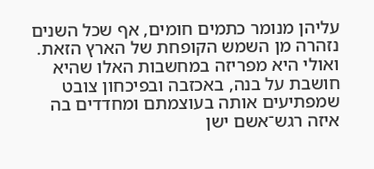עליהן מנומר כתמים חומים, אף שכל השנים נזהרה מן השמש הקופחת של הארץ הזאת. ואולי היא מפריזה במחשבות האלו שהיא חושבת על בנה, באכזבה ובפיכחון צובט שמפתיעים אותה בעוצמתם ומחדדים בה איזה רגש־אשם ישן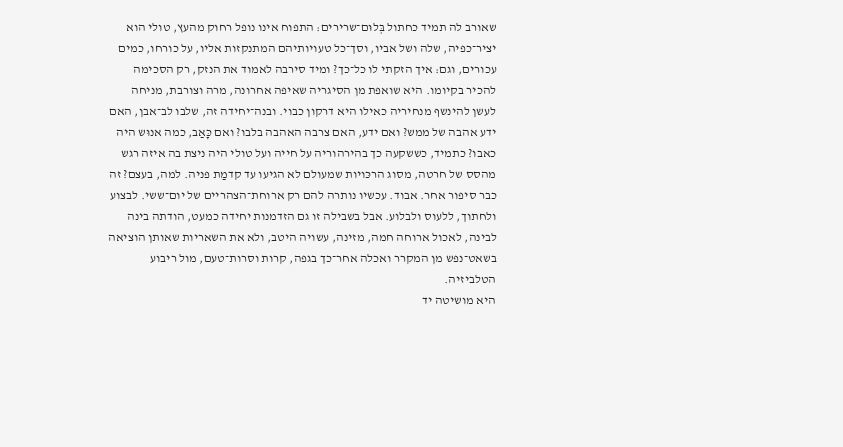שאורב לה תמיד כחתול בְּלוּם־שרירים: התפוח אינו נופל רחוק מהעץ, טולי הוא יציר־כפיה, שלה ושל אביו, וסך־כל טעויותיהם המתנקזות אליו, על כורחו, כמים עכורים, וגם: איך הזקתי לו כל־כך? ומיד סירבה לאמוד את הנזק, רק הסכימה להכיר בקיומו. היא שואפת מן הסיגריה שאיפה אחרונה, מרה וצורבת, מניחה לעשן להינשף מנחיריה כאילו היא דרקון כבוי. ובנה־יחידה זה, שלבו לב־אבן, האם ידע אהבה של ממש? ואם ידע, האם צרבה האהבה בלבו? ואם כָּאַב, כמה אנוּש היה כאבו? כתמיד, כששקעה כך בהירהוריה על חייה ועל טולי היה ניצת בה איזה רגש מהסס של חרטה, מסוג הרכּויות שמעולם לא הגיעו עד קדמַת פניה. למה, בעצם? זה כבר סיפור אחר. אבוד. עכשיו נותרה להם רק ארוחת־הצהריים של יום־ששי. לבצוע ולחתוך, ללעוס ולבלוע. אבל בשבילה זו גם הזדמנות יחידה כמעט, הודתה בינה לבינה, לאכול ארוחה חמה, מזינה, עשויה היטב, ולא את השאריות שאותן הוציאה בשאט־נפש מן המקרר ואכלה אחר־כך בגפה, קרות וסרות־טעם, מול ריבוע הטלביזיה.
היא מושיטה יד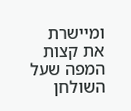ומיישרת את קצות המפה שעל השולחן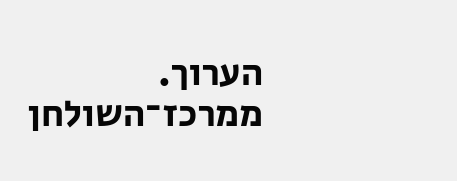הערוך. ממרכז־השולחן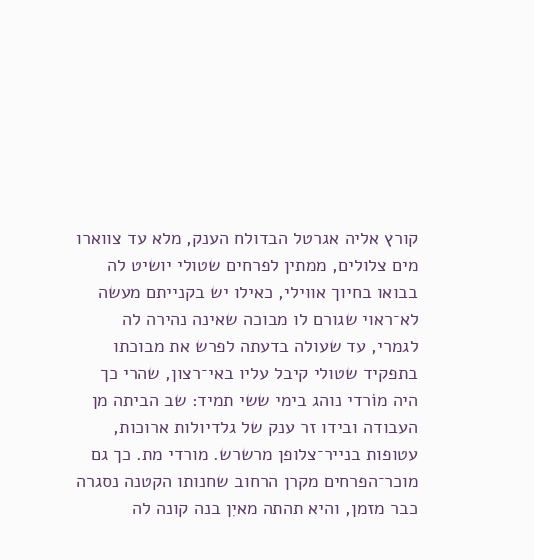קורץ אליה אגרטל הבדולח הענק, מלא עד צווארו מים צלולים, ממתין לפרחים שטולי יושיט לה בבואו בחיוך אווילי, כאילו יש בקנייתם מעשה לא־ראוי שגורם לו מבוכה שאינה נהירה לה לגמרי, עד שעולה בדעתה לפרש את מבוכתו בתפקיד שטולי קיבל עליו באי־רצון, שהרי כך היה מוֹרדי נוהג בימי ששי תמיד: שב הביתה מן העבודה ובידו זר ענק של גלדיולות ארוכות, עטופות בנייר־צלופן מרשרש. מורדי מת. כך גם מוכר־הפרחים מקרן הרחוב שחנותו הקטנה נסגרה כבר מזמן, והיא תהתה מאיִן בנה קונה לה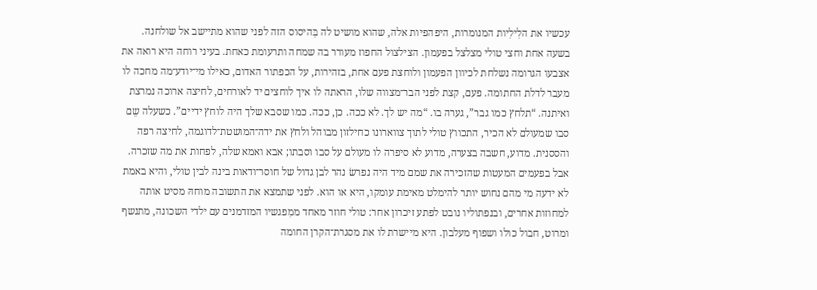עכשיו את הלִילִיות המנומרות, היפהפיות אלה, שהוא מושיט לה בַּהיסוס הזה לפני שהוא מתיישב אל שולחנה.
בשעה אחת וחצי טולי מצלצל בפעמון. הצילצול החפוז מעורר בה שמחה ותרעומת כאחת. בעיני רוחה היא רואה את אצבעו הגרומה נשלחת לכיוון הפעמון ולוחצת פעם אחת, בזהירות, על הכפתור האדום, כאילו מי־יודע־מה מחכה לו מעבר לדלת החתומה. פעם, קצת לפני הבר־מצווה שלו, הראתה לו איך לוחצים יד לאורחים, לחיצה ארוכה נמרצת ואיתנה. “תלחץ כמו גבר”, גערה בו. “מה יש לך. לא ככה. כן, ככה. כמו שסבא שלך היה לוחץ ידיים”. כשעלה שֵם סבו שמעולם לא הכיר, התכווץ טולי לתוך צווארונו כחילזון מבוהל ולחץ את ידה־המושטת־לדוגמה, לחיצה רפה והססנית. מדוע, חשבה בצערה, מדוע לא סיפרה לו מעולם על סבו וסבתו; אבא ואמא שלה, לפחות את מה שזכרה. אבל בפעמים המעטות שהזכירה את שמם מיד היה נפרשׂ נהר לבן גדול של חוסר־ודאות בינה לבין טולי, והיא באמת לא ידעה מי מהם נחוש יותר להימלט מאימת עומקו, היא או הוא. לפני שתמצא את התשובה מוחהּ מסיט אותה למחוזות אחרים, ובנפתוליו נובט לפתע זיכרון אחר: טולי חוזר מאחד ממִפגשיו המזדמנים עם ילדי השכונה, מתנשף ומרוט, חבול כולו ושפוף מעלבון. היא מיישרת לו את מסגרת־הקרן החומה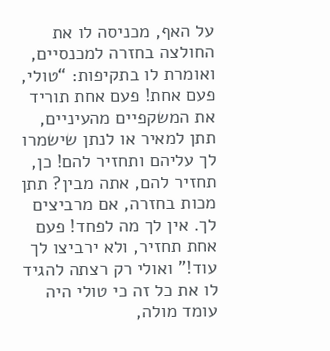על האף, מכניסה לו את החולצה בחזרה למכנסיים, ואומרת לו בתקיפות: “טולי, פעם אחת! פעם אחת תוריד את המשקפיים מהעיניים, תתן למאיר או לנתן שישמרו לך עליהם ותחזיר להם! כן, תחזיר להם, אתה מבין? תתן מכות בחזרה, אם מרביצים לך. אין לך מה לפחד! פעם אחת תחזיר, ולא ירביצו לך עוד!” ואולי רק רצתה להגיד לו את כל זה כי טולי היה עומד מולה,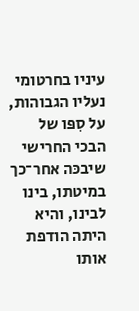עיניו בחרטומי נעליו הגבוהות, על סִפּו של הבכי החרישי שיבכּה אחר־כך במיטתו, בינו לבינו, והיא היתה הודפת אותו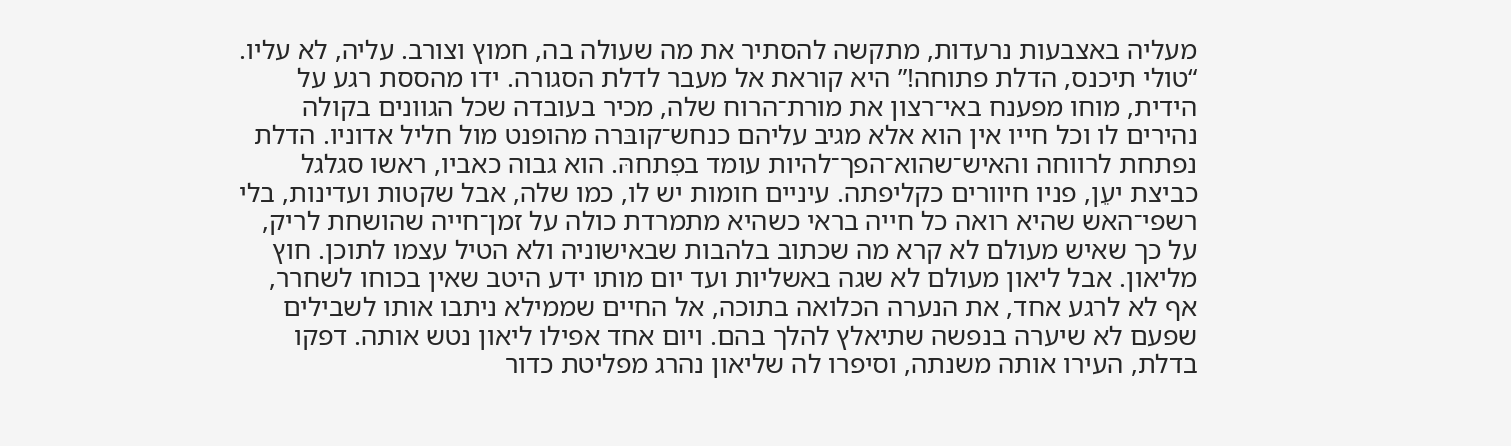מעליה באצבעות נרעדות, מתקשה להסתיר את מה שעולה בה, חמוץ וצורב. עליה, לא עליו.
“טולי תיכנס, הדלת פתוחה!” היא קוראת אל מעבר לדלת הסגורה. ידו מהססת רגע על הידית, מוחו מפענח באי־רצון את מורת־הרוח שלה, מכיר בעובדה שכל הגוונים בקולה נהירים לו וכל חייו אין הוא אלא מגיב עליהם כנחש־קובּרה מהופנט מול חליל אדוניו. הדלת נפתחת לרווחה והאיש־שהוא־הפך־להיות עומד בפִתחהּ. הוא גבוה כאביו, ראשו סגלגל כביצת יעֵן, פניו חיוורים כקליפתה. עיניים חומות יש לו, כמו שלה, אבל שקטות ועדינות, בלי רשפי־האש שהיא רואה כל חייה בראי כשהיא מתמרדת כולה על זמן־חייה שהושחת לריק, על כך שאיש מעולם לא קרא מה שכתוב בלהבות שבאישוניה ולא הטיל עצמו לתוכן. חוץ מליאון. אבל ליאון מעולם לא שגה באשליות ועד יום מותו ידע היטב שאין בכוחו לשחרר, אף לא לרגע אחד, את הנערה הכלואה בתוכה, אל החיים שממילא ניתבו אותו לשבילים שפעם לא שיערה בנפשה שתיאלץ להלך בהם. ויום אחד אפילו ליאון נטש אותה. דפקו בדלת, העירו אותה משנתה, וסיפרו לה שליאון נהרג מפליטת כדור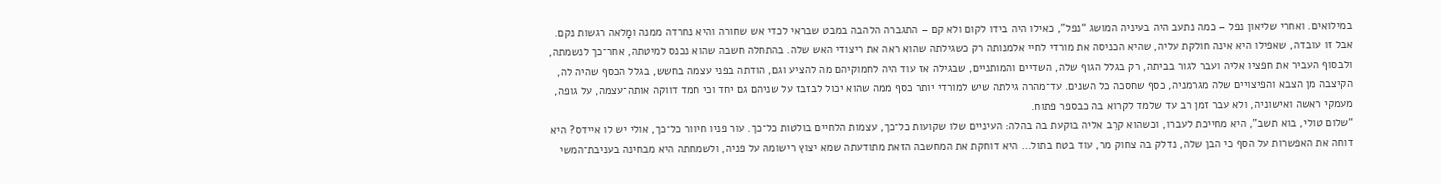במילואים. ואחרי שליאון נפל – כמה נתעב היה בעיניה המושג “נפל”, כאילו היה בידו לקום ולא קם – התגברה הלהבה במבט שבראי לכדי אש שחורה והיא נחרדה ממנה ומָלאה רגשות נקם. אבל זו עובדה, שאפילו היא אינה חולקת עליה, שהיא הכניסה את מורדי לחיי אלמנותה רק כשגילתה שהוא ראה את ריצודי האש שלה. בהתחלה חשבה שהוא נכנס למיטתה, אחר־כך לנשמתה, ולבסוף העביר את חפציו אליה ועבר לגור בביתה, רק בגלל הגוף שלה, השדיים והמותניים, שבגילה אז עוד היה לחמוקיהם מה להציע וגם, הודתה בפני עצמה בחשש, בגלל הכסף שהיה לה, הקיצבה מן הצבא והפיצויים שלה מגרמניה, כסף שחסכה כל השנים. עד־מהרה גילתה שיש למורדי יותר כסף ממה שהוא יכול לבזבז על שניהם גם יחד וכי חמד דווקה אותה־עצמה, על גופה, מעמקי ראשה ואישוניה, ולא עבר זמן רב עד שלמד לקרוא בה כבספר פתוח.
“שלום טולי, בוא תשב”, היא מחייכת לעברו, וכשהוא קרֵב אליה בוקעת בה בהלה: העיניים שלו שקועות כל־כך, עצמות הלחיים בולטות כל־כך. עור פניו חיוור כל־כך, אולי יש לו איידס? היא דוחה את האפשרות על הסף כי הבן שלה, נדלק בה צחוק מר, עוד בטח בתול… היא דוחקת את המחשבה הזאת מתודעתה שמא יצוץ רישומהּ על פניה, ולשמחתה היא מבחינה בעניבת־המשי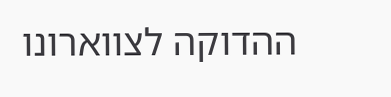ההדוקה לצווארונו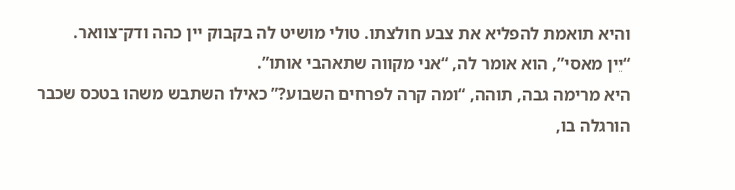והיא תואמת להפליא את צבע חולצתו. טולי מושיט לה בקבוק יין כהה ודק־צוואר.
“יֵין מאסי”, הוא אומר לה, “אני מקווה שתאהבי אותו”.
היא מרימה גבה, תוהה, “ומה קרה לפרחים השבוע?” כאילו השתבש משהו בטכס שכבר הורגלה בו,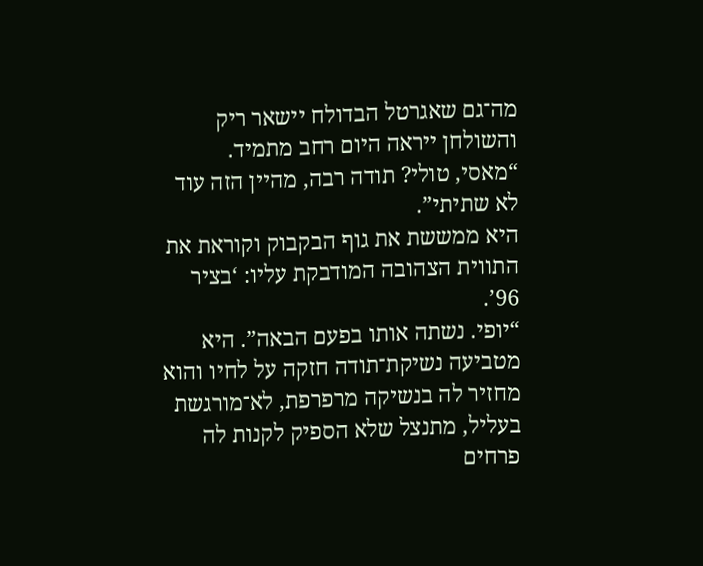מה־גם שאגרטל הבדולח יישאר ריק והשולחן ייראה היום רחב מתמיד.
“מאסי, טולי? תודה רבה, מהיין הזה עוד לא שתיתי”.
היא ממששת את גוף הבקבוק וקוראת את התווית הצהובה המודבקת עליו: ‘בציר 96’.
“יופי. נשתה אותו בפעם הבאה”. היא מטביעה נשיקת־תודה חזקה על לחיו והוא מחזיר לה בנשיקה מרפרפת, לא־מורגשת בעליל, מתנצל שלא הספיק לקנות לה פרחים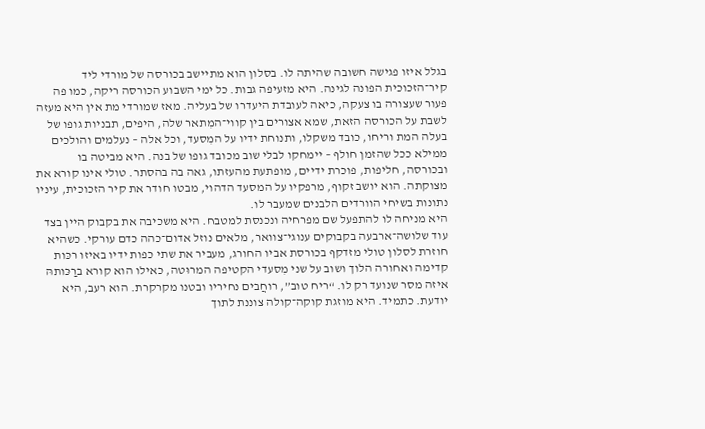בגלל איזו פגישה חשובה שהיתה לו. בסלון הוא מתיישב בכורסה של מורדי ליד קיר־הזכוכית הפונה לגינה. היא מזעיפה גבות. כל ימי השבוע הכורסה ריקה, כמו פה פעור שעצורה בו צעקה, כיאה לעובדת היעדרו של בעליה. מאז שמורדי מת אין היא מעזה לשבת על הכורסה הזאת, שמא אצורים בין קווי־המִתאר שלה, היפים, תבניות גופו של בעלה המת וריחו, כובד משקלו, ותנוחת ידיו על המִסעד, וכל אלה – נעלמים והולכים ממילא ככל שהזמן חולף – יימחקו לבלי שוב מכובד גופו של בנה. היא מביטה בו ובכורסה, חליפות, פוכרת ידיים, מופתעת מהעזתו, גאה בה בהסתר. טולי אינו קורא את מצוקתה. הוא יושב זקוף, מרפקיו על המסעד הדהוי, מבטו חודר את קיר הזכוכית, עיניו נתונות בשיחי הוורדים הלבנים שמעבר לו.
היא מניחה לו להתפעל שם מפרחיה ונכנסת למטבח. היא משכיבה את בקבוק היין בצד עוד שלושה־ארבעה בקבוקים ענוגי־צוואר, מלאים נוזל אדום־כהה כדם עורקי. כשהיא חוזרת לסלון טולי מזדקף בכורסת אביו החורג, מעביר את שתי כפות ידיו באיזו רכּות קדימה ואחורה הלוך ושוב על שני מִסעדי הקטיפה המרוּטה, כאילו הוא קורא ברַכּותהּ איזה מסר שנועד רק לו. “ריח טוב”, רוחֲבים נחיריו ובטנו מקרקרת. הוא רעב, היא יודעת. כתמיד. היא מוזגת קוקה־קולה צוננת לתוך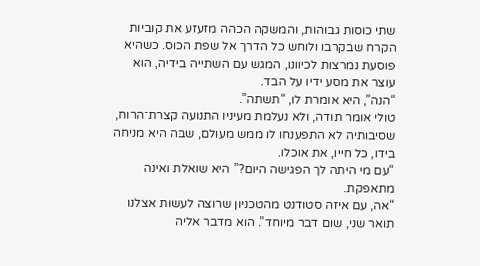שתי כוסות גבוהות, והמשקה הכהה מזעזע את קוביות הקרח שבקרבו ולוחש כל הדרך אל שפת הכוס. כשהיא פוסעת נמרצות לכיוונו, המגש עם השתייה בידיה, הוא עוצר את מסע ידיו על הבד.
“הנה”, היא אומרת לו, “תשתה”.
טולי אומר תודה, ולא נעלמת מעיניו התנועה קצרת־הרוח, שסיבותיה לא התפענחו לו ממש מעולם, שבּה היא מניחה בידו, כל חייו, את אוכלו.
“עם מי היתה לך הפגישה היום?” היא שואלת ואינה מתאפקת.
“אה, עם איזה סטודנט מהטכניון שרוצה לעשות אצלנו תואר שני, שום דבר מיוחד”. הוא מדבר אליה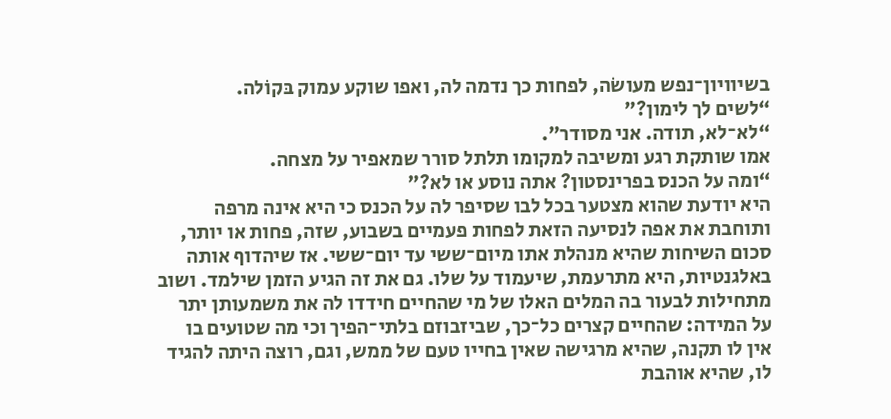בשיוויון־נפש מעושׂה, לפחות כך נדמה לה, ואפו שוקע עמוק בּקוֹלה.
“לשים לך לימון?”
“לא־לא, תודה. אני מסודר”.
אמו שותקת רגע ומשיבה למקומו תלתל סורר שמאפיר על מצחה.
“ומה על הכנס בפרינסטון? אתה נוסע או לא?”
היא יודעת שהוא מצטער בכל לבו שסיפר לה על הכנס כי היא אינה מרפה ותוחבת את אפה לנסיעה הזאת לפחות פעמיים בשבוע, שזה, פחות או יותר, סכום השיחות שהיא מנהלת אתו מיום־ששי עד יום־ששי. אז שיהדוף אותה באלגנטיות, היא מתרעמת, שיעמוד על שלו. גם את זה הגיע הזמן שילמד. ושוב מתחילות לבעור בה המלים האלו של מי שהחיים חידדו לה את משמעותן יתר על המידה: שהחיים קצרים כל־כך, שביזבוזם בלתי־הפיך וכי מה שטועים בו אין לו תקנה, שהיא מרגישה שאין בחייו טעם של ממש, וגם, רוצה היתה להגיד לו, שהיא אוהבת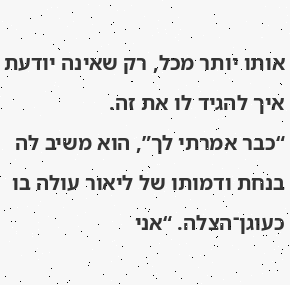אותו יותר מכל, רק שאינה יודעת איך להגיד לו את זה.
“כבר אמרתי לך”, הוא משיב לה בנחת ודמותו של ליאור עולה בו כעוגן־הצלה. “אני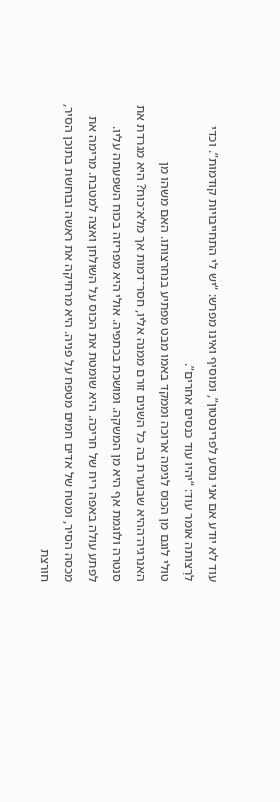עוד לא יודע אם אני נוסע לפרינסטון”, ומוסיף ואינו מפרש: “יש לי התחייבויות קודמות”. וכדי לרַצותה אומר עוד: “יהיו עוד כנסים אחרים”.
טולי לוגם מן הכוס לגימה ארוכה וממקד באמו מבט מפתיע בנחרצותו. האם משהו מן האנרגיה־ההיא שבוערת בה כל השנים זורם ממנה אליו, חסר־דמות אך מלא־כוח? היא מגרדת את סנטרה ולוגמת אף היא מן המשקה. ומושכת בכתפיה. אולי היא מפריזה בכוח השפעתה עליו.
לפתע עולה באפה ריח של חריכה. היא שומטת את הכוס על השולחן ואצה למטבח. מרימה את מכסה הסיר, ומטח של אדים חמים מטפח על פניה. היא מרחיקה את ראשה ובוחשת בתוכן הסיר, חורצת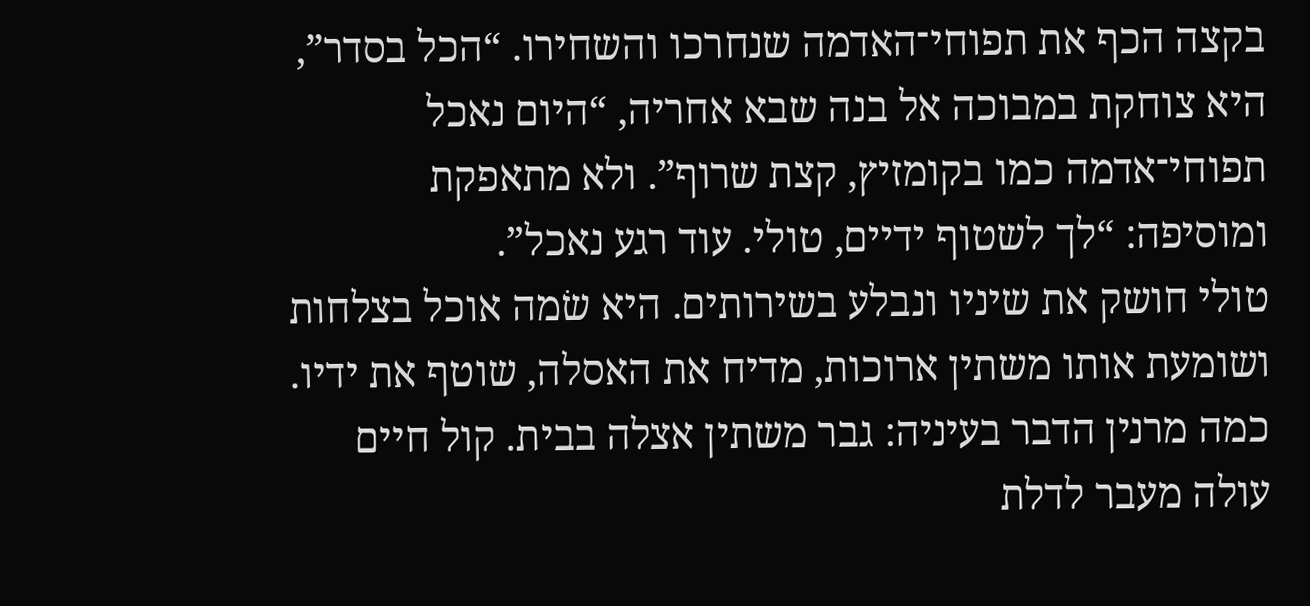בקצה הכף את תפוחי־האדמה שנחרכו והשחירו. “הכל בסדר”, היא צוחקת במבוכה אל בנה שבא אחריה, “היום נאכל תפוחי־אדמה כמו בקומזיץ, קצת שרוף”. ולא מתאפקת ומוסיפה: “לך לשטוף ידיים, טולי. עוד רגע נאכל”.
טולי חושק את שיניו ונבלע בשירותים. היא שׂמה אוכל בצלחות ושומעת אותו משתין ארוכות, מדיח את האסלה, שוטף את ידיו. כמה מרנין הדבר בעיניה: גבר משתין אצלה בבית. קול חיים עולה מעבר לדלת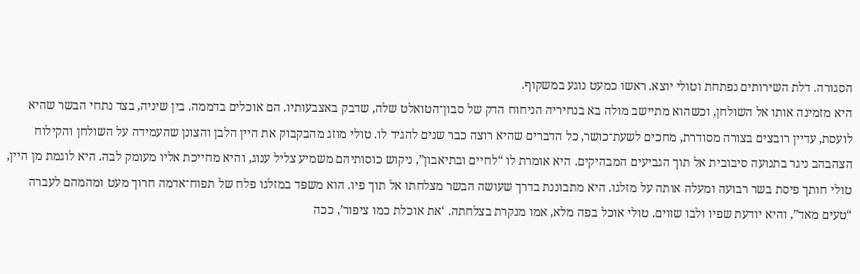הסגורה. דלת השירותים נפתחת וטולי יוצא. ראשו כמעט נוגע במשקוף.
היא מזמינה אותו אל השולחן, וכשהוא מתיישב מולה בא בנחיריה הניחוח הדק של סבון־הטואלט שלה, שדבק באצבעותיו. הם אוכלים בדממה. בין שיניה, בצד נתחי הבשר שהיא לועסת, עדיין רובצים בצורה מסודרת, מחכים לשעת־כושר, כל הדברים שהיא רוצה כבר שנים להגיד לו. טולי מוזג מהבקבוק את היין הלבן והצונן שהעמידה על השולחן והקילוח הצהבהב ניגר בתנועה סיבובית אל תוך הגביעים המבהיקים. היא אומרת לו “לחיים ובתיאבון”, ניקוש כוסותיהם משמיע צליל ענוג, והיא מחייכת אליו מעומק לבה. היא לוגמת מן היין, טולי חותך פיסת בשר רבועה ומעלה אותה על מזלגו. היא מתבוננת בדרך שעושה הבשר מצלחתו אל תוך פיו. הוא משפּד במזלגו פלח של תפוח־אדמה חרוך מעט ומהמהם לעברה “טעים מאד”, והיא יודעת שפיו ולבו שווים. טולי אוכל בפה מלא, אמו מנקרת בצלחתה. ‘את אוכלת כמו ציפור’, ככה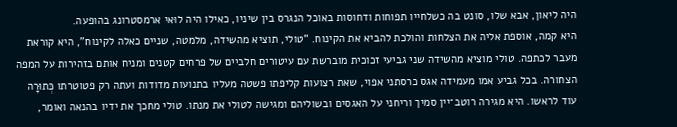היה ליאון, אבא שלו, סונט בה כשלחייו תפוחות ודחוסות באוכל הנגרס בין שיניו, כאילו היה לוּאי ארמסטרונג בהופעה.
היא קמה, אוספת אליה את הצלחות והולכת להביא את הקינוח. “טולי, תוציא מהשידה, מלמטה, שניים כאלה לקינוח”, היא קוראת מעבר לכתפה. טולי מוציא מהשידה שני גביעי זכוכית מוברשת עם עיטורים חלביים של פרחים קטנים ומניח אותם בזהירות על המפה הצחורה. בכל גביע אמו מעמידה אגס כרסתני אפוי, שאת רצועות קליפתו פשטה מעליו בתנועות מדודות ועתה רק פטוטרתו כְּתוּרָה עוד לראשו. היא מגירה רוטב־יין סמיך וריחני על האגסים ובשוליהם ומגישה לטולי את מנתו. טולי מחכך את ידיו בהנאה ואומר,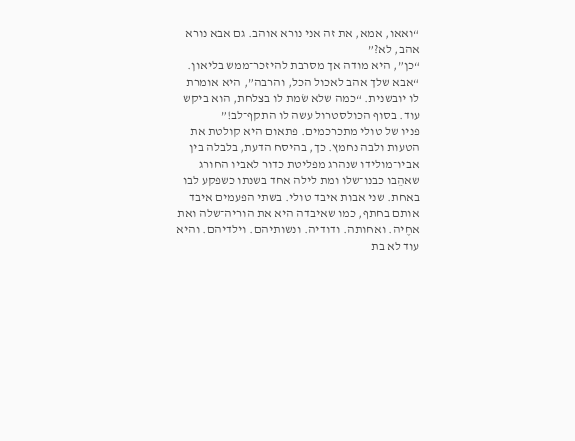“ואאו, אמא, את זה אני נורא אוהב. גם אבא נורא אהב, לא?”
“כן”, היא מודה אך מסרבת להיזכר־ממש בליאון.
“אבא שלך אהב לאכול הכל, והרבה”, היא אומרת לו יובשנית. “כמה שלא שׂמת לו בצלחת, הוא ביקש עוד. בסוף הכולסטרול עשה לו התקף־לב!”
פניו של טולי מתכרכמים. פתאום היא קולטת את הטעות ולבה נחמץ. כך, בהיסח הדעת, בלבלה בין אביו־מולידו שנהרג מפליטת כדור לאביו החורג שאהֵבו כבנו־שלו ומת לילה אחד בשנתו כשפקע לבו באחת. שני אבות איבד טולי. בשתי הפעמים איבד אותם בחתף, כמו שאיבדה היא את הוריה־שלה ואת אחֶיה. ואחותה. ודודיה. ונשותיהם. וילדיהם. והיא עוד לא בת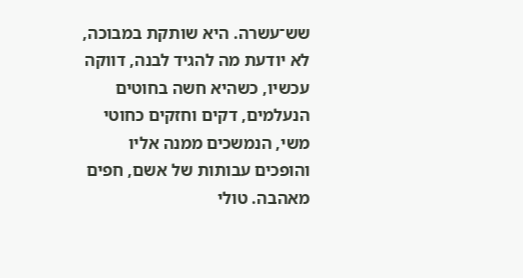שש־עשרה. היא שותקת במבוכה, לא יודעת מה להגיד לבנה, דווקה עכשיו, כשהיא חשה בחוטים הנעלמים, דקים וחזקים כחוטי משי, הנמשכים ממנה אליו והופכים עבותות של אשם, חפים מאהבה. טולי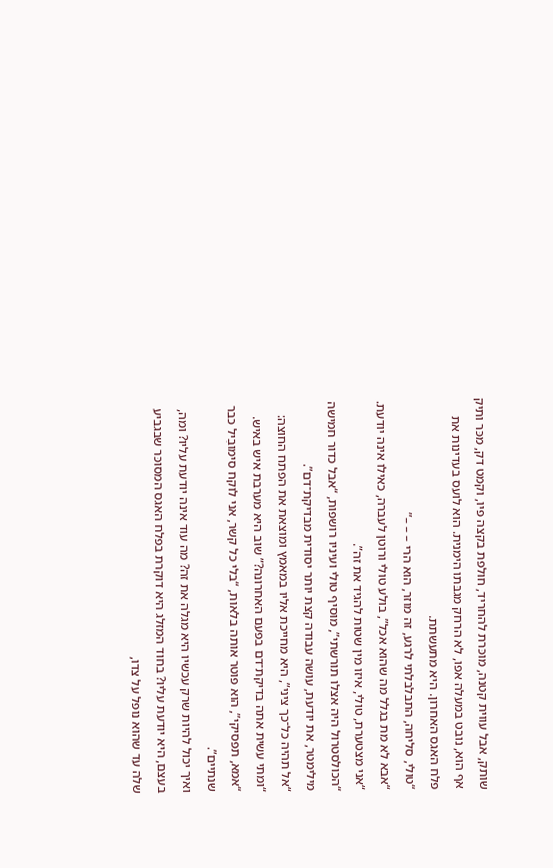שותק, אבל עווית קטנה, מוכּרת להחריד, חולפת בקצה פיו, וקמט דק, מכּר ותיק אף הוא, נובט במעלה אפו, לא הרחק מגבּתו הימנית. הוא לועס בעדינות את פלח האגס האחרון. היא מתעשתת.
“טולי, סליחה, התבלבלתי לרגע, זה מוזר, הוא הרי – – –”
“אבא לא מת בגלל מה שהוא אכל”, בולע טולי ורוטן לעברה, כאילו אינה יודעת.
“אני מצטערת, טולי, איזו מין שטות להגיד את זה”.
“הכולסטרול היה אצלו תורשתי”, מוסיף טולי ועיניו רושפות, “אבל כדור חמישה מילימטר, את יודעת, עושה עבודה קצת יותר יסודית מבדיקת־דם”.
“אל תהיה כל־כך ציני”, היא מחייכת אליו במאמץ ומוצאת את הפתח החוצה: “ומתי עשית אתה בדיקת־דם בפעם האחרונה?” שוב היא מערבת איש באיש.
“אמא, תפסיקי”, הוא פוטר אותה בלאות, “בלי כל קשר, אני לוקח סימובִיל כבר שנתיים”.
ואיך יכול להיות שרק עכשיו היא מגלה את זה? מה עוד אינה יודעת עליו? ומה, בעצם, היא יודעת עליו? בחוד המזלג היא דוקרת בפלח האגס המסוכּר שבגביע שלה עד שהוא נופל על צדו,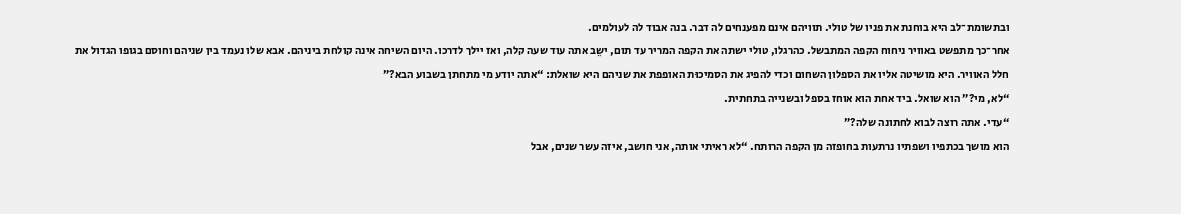ובתשומת־לב היא בוחנת את פניו של טולי. תוויהם אינם מפענחים לה דבר. בנה אבוד לה לעולמים.
אחר־כך מתפשט באוויר ניחוח הקפה המתבשל. כהרגלו, טולי ישתה את הקפה המריר עד תום, ישֵב אתה עוד שעה קלה, ואז יילך לדרכו. היום השיחה אינה קולחת ביניהם. אבא שלו נעמד בין שניהם וחוסם בגופו הגדול את חלל האוויר. היא מושיטה אליו את הספלון השחום וכדי להפיג את הסמיכוּת האופפת את שניהם היא שואלת: “אתה יודע מי מתחתן בשבוע הבא?”
“לא, מי?” הוא שואל. ביד אחת הוא אוחז בספל ובשנייה בתחתית.
“עדי. אתה רוצה לבוא לחתונה שלה?”
הוא מושך בכתפיו ושפתיו נרתעות בחופזה מן הקפה הרותח. “לא ראיתי אותה, אני חושב, איזה עשר שנים, אבל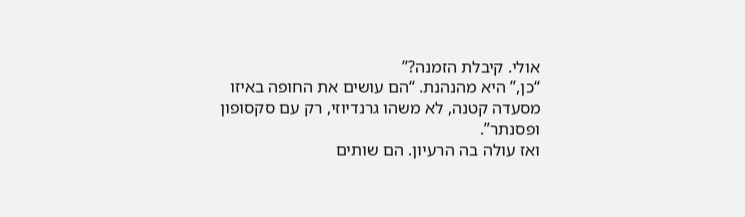אולי. קיבלת הזמנה?”
“כן,” היא מהנהנת. “הם עושים את החופה באיזו מסעדה קטנה, לא משהו גרנדיוזי, רק עם סקסופון ופסנתר”.
ואז עולה בה הרעיון. הם שותים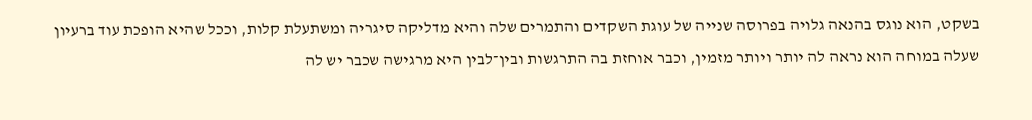בשקט, הוא נוגס בהנאה גלויה בפרוסה שנייה של עוגת השקדים והתמרים שלה והיא מדליקה סיגריה ומשתעלת קלות, וככל שהיא הופכת עוד ברעיון שעלה במוחה הוא נראה לה יותר ויותר מזמין, וכבר אוחזת בה התרגשות ובין־לבין היא מרגישה שכבר יש לה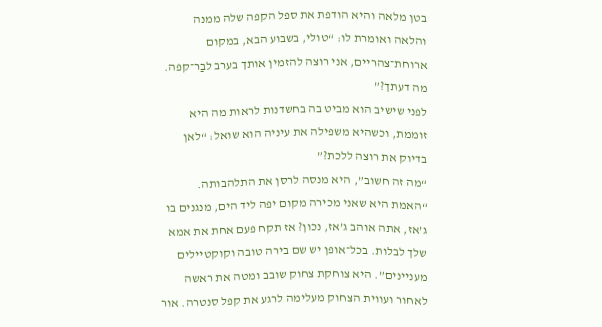בטן מלאה והיא הודפת את ספל הקפה שלה ממנה והלאה ואומרת לו: “טולי, בשבוע הבא, במקום ארוחת־צהריים, אני רוצה להזמין אותך בערב לבַר־קפה. מה דעתך?”
לפני שישיב הוא מביט בה בחשדנות לראות מה היא זוממת, וכשהיא משפילה את עיניה הוא שואל: “לאן בדיוק את רוצה ללכת?”
“מה זה חשוב”, היא מנסה לרסן את התלהבותה. “האמת היא שאני מכירה מקום יפה ליד הים, מנגנים בו ג’אז, אתה אוהב ג’אז, נכון? אז תקח פעם אחת את אמא שלך לבלות. בכל־אופן יש שם בירה טובה וקוקטיילים מעניינים”. היא צוחקת צחוק שובב ומטה את ראשה לאחור ועווית הצחוק מעלימה לרגע את קפל סנטרה. אור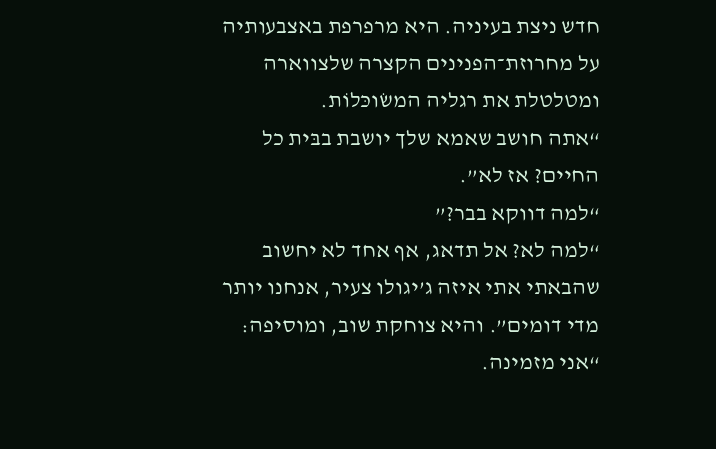חדש ניצת בעיניה. היא מרפרפת באצבעותיה על מחרוזת־הפנינים הקצרה שלצווארה ומטלטלת את רגליה המשׂוכּלוֹת.
“אתה חושב שאמא שלך יושבת בבּית כל החיים? אז לא”.
“למה דווקא בבר?”
“למה לא? אל תדאג, אף אחד לא יחשוב שהבאתי אתי איזה ג’יגולו צעיר, אנחנו יותר מדי דומים”. והיא צוחקת שוב, ומוסיפה: “אני מזמינה.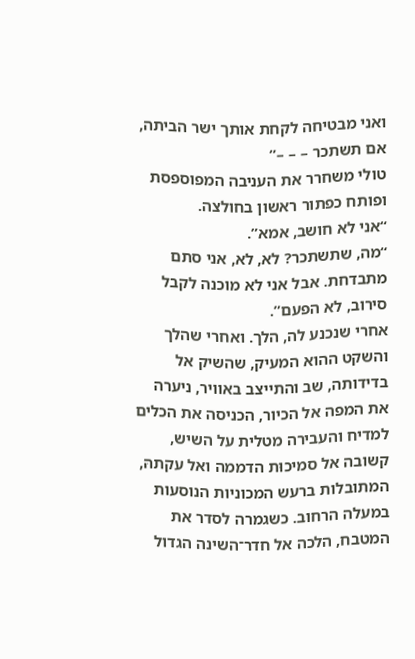ואני מבטיחה לקחת אותך ישר הביתה, אם תשתכר – – –”
טולי משחרר את העניבה המפוספסת ופותח כפתור ראשון בחולצה.
“אני לא חושב, אמא”.
“מה, שתשתכר? לא, לא, אני סתם מתבדחת. אבל אני לא מוכנה לקבל סירוב, לא הפעם”.
אחרי שנכנע לה, הלך. ואחרי שהלך והשקט ההוא המעיק, שהשיק אל בדידותה, שב והתייצב באוויר, ניערה את המפה אל הכיור, הכניסה את הכלים למדיח והעבירה מטלית על השיש, קשובה אל סמיכוּת הדממה ואל עקתהּ, המתובלות ברעש המכוניות הנוסעות במעלה הרחוב. כשגמרה לסדר את המטבח, הלכה אל חדר־השינה הגדול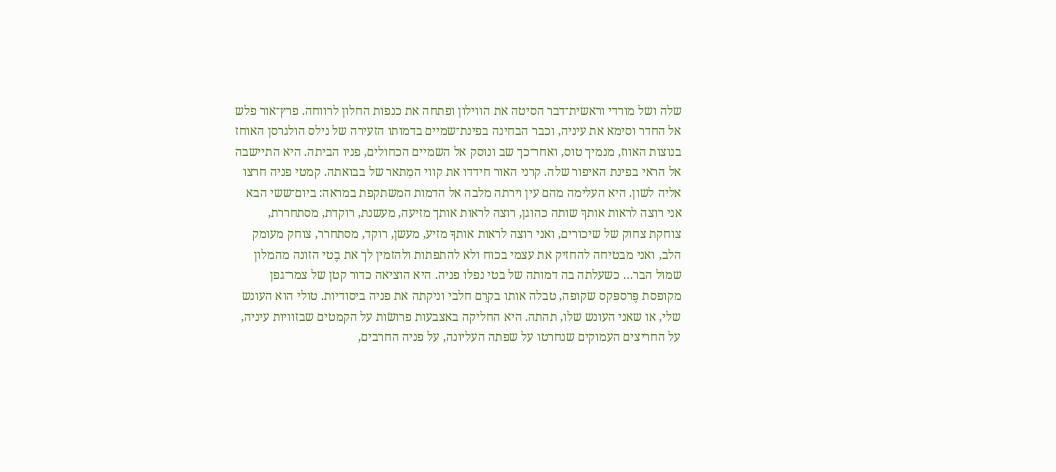שלה ושל מורדי וראשית־דבר הסיטה את הווילון ופתחה את כנפות החלון לרווחה. פרץ־אור פלש אל החדר וסימא את עיניה, וכבר הבחינה בפינת־שמיים בדמותו הזעירה של נילס הולגרסן האוחז בנוצות האווז, מנמיך טוס, ואחר־כך שב ונוסק אל השמיים הכחולים, פניו הביתה. היא התיישבה אל הראי בפינת האיפור שלה. קרני האור חידדו את קווי המִתאר של בבואתה. קמטי פניה חרצו אליה לשון. היא העלימה מהם עין וירתה מלבה אל הדמות המשתקפת במראה: ביום־ששי הבא אני רוצה לראות אותךְ שותה כהוגן, רוצה לראות אותך מזיעה, מעשנת, רוקדת, מסתחררת, צוחקת צחוק של שיכורים, ואני רוצה לראות אותךָ מזיע, מעשן, רוקד, מסתחרר, צוחק מעומק הלב, ואני מבטיחה להחזיק את עצמי בכוח ולא להתפתות ולהזמין לך את בֶטי הזונה מהמלון שמול הבר… כשעלתה בה דמותה של בטי נפלו פניה. היא הוציאה כדור קטן של צמר־גפן מקופסת פֶּרספּקס שקופה, טבלה אותו בקרֵם חלבי וניקתה את פניה ביסודיות. טולי הוא העונש שלי, או שאני העונש שלו, תהתה. היא החליקה באצבעות פרושׂות על הקמטים שבזוויות עיניה, על החריצים העמוקים שנחרטו על שפתה העליונה, על פניה החרבים,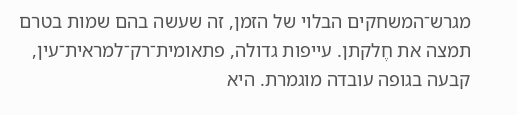מגרש־המשחקים הבלוי של הזמן, זה שעשה בהם שמות בטרם תמצה את חֶלקתן. עייפות גדולה, פתאומית־רק־למראית־עין, קבעה בגופה עובדה מוגמרת. היא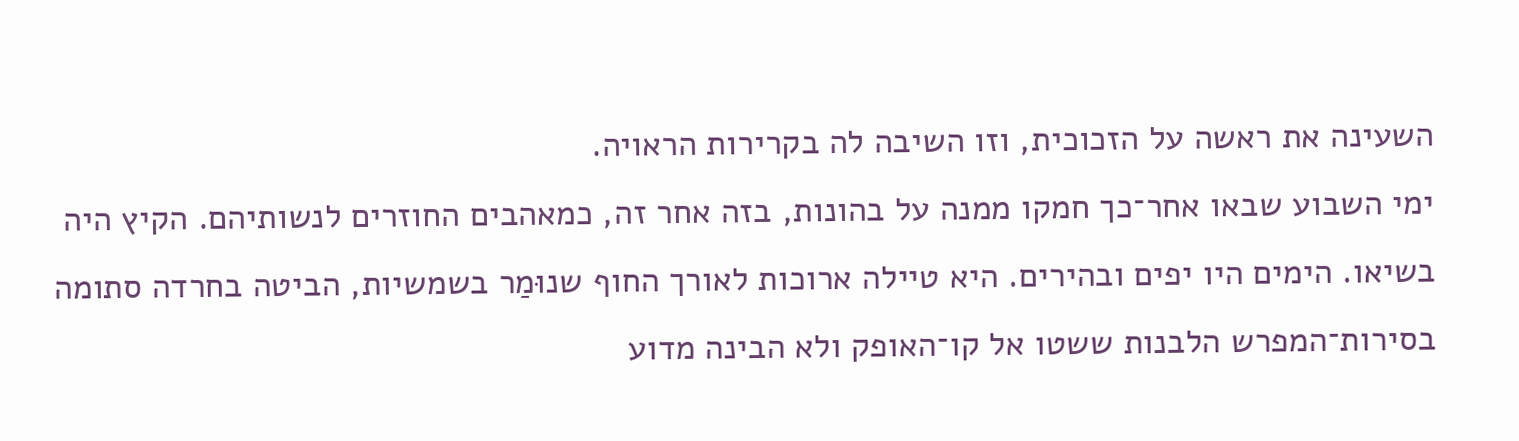השעינה את ראשה על הזכוכית, וזו השיבה לה בקרירות הראויה.
ימי השבוע שבאו אחר־כך חמקו ממנה על בהונות, בזה אחר זה, כמאהבים החוזרים לנשותיהם. הקיץ היה בשיאו. הימים היו יפים ובהירים. היא טיילה ארוכות לאורך החוף שנוּמַר בשמשיות, הביטה בחרדה סתומה בסירות־המפרש הלבנות ששטו אל קו־האופק ולא הבינה מדוע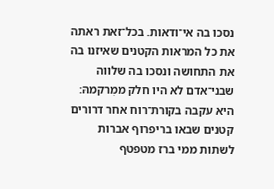נסכו בה אי־ודאות. בכל־זאת ראתה את כל המראות הקטנים שאיזנו בה את התחושה ונסכו בה שלווה שבני־אדם לא היו חלק ממִרקמהּ: היא עקבה בקורת־רוח אחר דרורים קטנים שבאו בריפרוף אברות לשתות ממי ברז מטפטף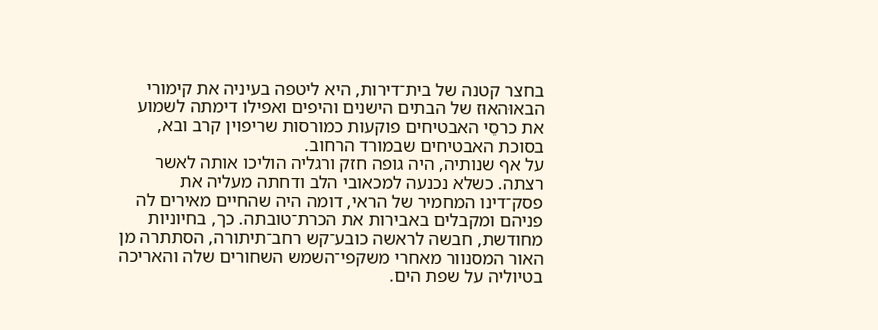בחצר קטנה של בית־דירות, היא ליטפה בעיניה את קימורי הבאוּהאוּז של הבתים הישנים והיפים ואפילו דימתה לשמוע את כרסֵי האבטיחים פוקעות כמורסות שריפוין קרב ובא, בסוכת האבטיחים שבמורד הרחוב.
על אף שנותיה, היה גופה חזק ורגליה הוליכו אותה לאשר רצתה. כשלא נכנעה למכאובי הלב ודחתה מעליה את פסק־דינו המחמיר של הראי, דומה היה שהחיים מאירים לה פניהם ומקבלים באבירות את הכרת־טובתה. כך, בחיוניות מחודשת, חבשה לראשה כובע־קש רחב־תיתורה, הסתתרה מן האור המסנוור מאחרי משקפי־השמש השחורים שלה והאריכה בטיוליה על שפת הים.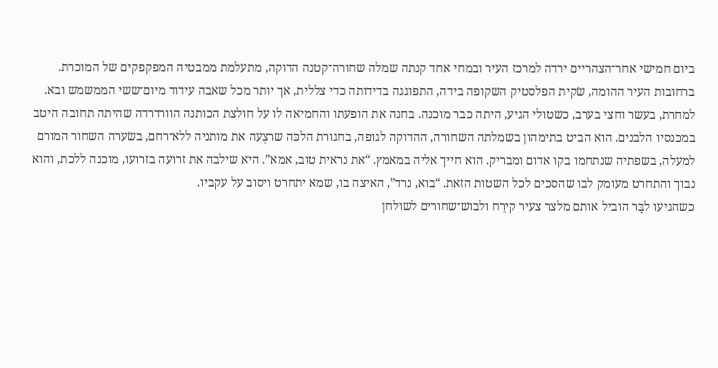ביום חמישי אחר־הצהריים ירדה למרכז העיר ובמחי אחד קנתה שמלה שחורה־קטנה הדוקה, מתעלמת ממבטיה המפקפקים של המוכרת. ברחובות העיר ההומה, שׂקית הפלסטיק השקופה בידה, התפוגגה בדידותה כדי צללית, אך יותר מכל שאבה עידוד מיום־ששי הממשמש ובא.
למחרת, בעשר וחצי בערב, כשטולי הגיע, היתה כבר מוכנה. בחנה את הופעתו והחמיאה לו על חולצת הכותנה הוורדרדה שהיתה תחובה היטב במכנסיו הלבנים. הוא הביט בתימהון בשמלתה השחורה, ההדוקה לגופה, בחגורת הלכּה שרצְעה את מותניה ללא־רחם, בשׂערה השחור המורם למעלה, בשפתיה שנתחמו בקו אדום ומבריק. הוא חייך אליה במאמץ. “את נראית טוב, אמא”. היא שילבה את זרועה בזרועו, מוכנה ללכת, והוא נבוך והתחרט מעומק לבו שהסכים לכל השטות הזאת. “בוא, נרד”, האיצה בו, שמא יתחרט ויסוב על עקביו.
כשהגיעו לבַּר הוביל אותם מלצר צעיר קירֵח ולבוש־שחורים לשולחן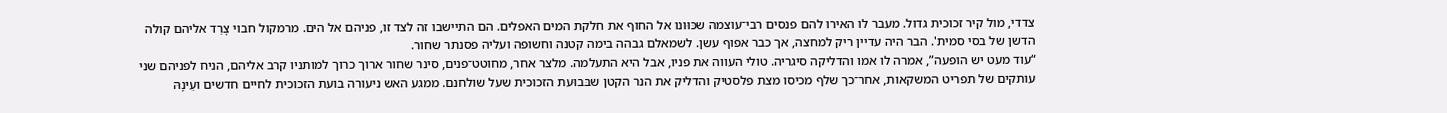צדדי, מול קיר זכוכית גדול. מעבר לו האירו להם פנסים רבי־עוצמה שכּוּונו אל החוף את חלקת המים האפלים. הם התיישבו זה לצד זו, פניהם אל הים. מרמקול חבוי צָרַד אליהם קולה הדשן של בסי סמית'. הבר היה עדיין ריק למחצה, אך כבר אפוף עשן. לשמאלם גבהה בימה קטנה וחשופה ועליה פסנתר שחור.
“עוד מעט יש הופעה”, אמרה לו אמו והדליקה סיגריה. טולי העווה את פניו, אבל היא התעלמה. מלצר אחר, מחוטט־פנים, סינר שחור ארוך כרוך למותניו קרב אליהם, הניח לפניהם שני עותקים של תפריט המשקאות, אחר־כך שלף מכיסו מצת פלסטיק והדליק את הנר הקטן שבּבוּעת הזכוכית שעל שולחנם. ממגע האש ניעורה בועת הזכוכית לחיים חדשים ועֵינָהּ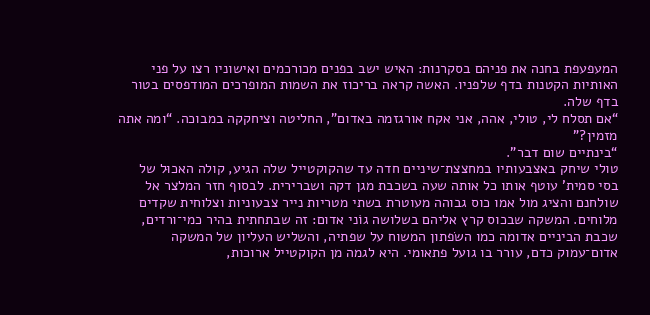המעפעפת בחנה את פניהם בסקרנות: האיש ישב בפנים מכורכמים ואישוניו רצו על פני האותיות הקטנות בדף שלפניו. האשה קראה בריכוז את השמות המופרכים המודפסים בטור בדף שלה.
“אם תסלח לי, טולי, אהה, אני אקח אורגזמה באדום”, החליטה וציחקקה במבוכה. “ומה אתה מזמין?”
“בינתיים שום דבר”.
טולי שיחק באצבעותיו במחצצת־שיניים חדה עד שהקוקטייל שלה הגיע, קולה האכוּל של בסי סמית' עוטף אותו כל אותה שעה בשכבת מגן דקה ושברירית. לבסוף חזר המלצר אל שולחנם והציג מול אמו כוס גבוהה מעוטרת בשתי מטריות נייר צבעוניות וצלוחית שקדים מלוחים. המשקה שבכוס קרץ אליהם בשלושה גוֹני אדום: זה שבתחתית בהיר כמי־ורדים, שכבת הביניים אדומה כמו השׂפתון המשוח על שפתיה, והשליש העליון של המשקה אדום־עמוק כדם, עורר בו גועל פתאומי. היא לגמה מן הקוקטייל ארוכות,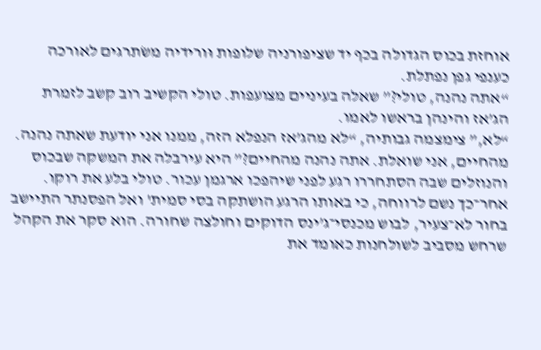אוחזת בכוס הגדולה בכף יד שציפורניה שלופות וּורידיה משׂתרגים לאורכה כענפי גפן נפתלת.
“אתה נהנה, טולי?” שאלה בעיניים מצועפות. טולי הקשיב רוב קשב לזמרת הג’אז והינהן בראשו לאמו.
“לא,” צימצמה גבותיה, “לא מהג’אז הנפלא הזה, ממנו אני יודעת שאתה נהנה. מהחיים, אני שואלת. אתה נהנה מהחיים?” היא עירבלה את המשקה שבכוס והנוזלים שבה הסתחררו רגע לפני שיהפכו ארגמן עכור. טולי בלע את רוקו. אחר־כך נשם לרווחה, כי באותו הרגע הושתקה בסי סמית' ואל הפסנתר התיישב בחור לא־צעיר, לבוש מכנסי־ג’ינס הדוקים וחולצה שחורה. הוא סקר את הקהל שרחש מסביב לשולחנות כאומד את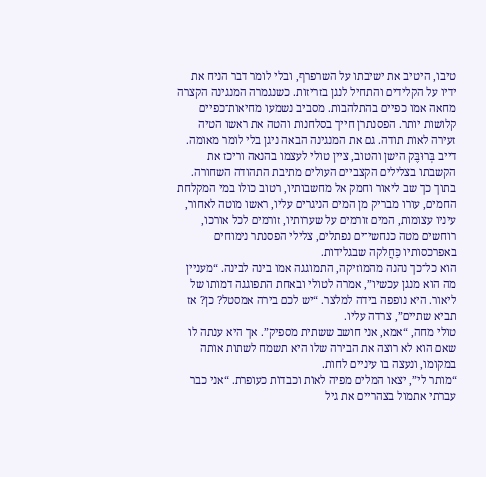טיבו, היטיב את ישיבתו על השרפרף, ובלי לומר דבר הניח את ידיו על הקלידים והתחיל לנגן בזריזות. כשנגמרה המנגינה הקצרה מחאה אמו כפיים בהתלהבות. מסביב נשמעו מחיאות־כפיים קלושות יותר. הפסנתרן חייך בסלחנות והטה את ראשו הטיה זעירה לאות תודה. גם את המנגינה הבאה ניגן בלי לומר מאומה. דייב בְּרוּבֶּק הישן והטוב, ציין טולי לעצמו בהנאה וריכז את הקשבתו בצלילים הקצביים העולים מתיבת התהודה השחורה. בתוך כך שב ליאור וחמק אל מחשבותיו, רטוב כולו במי המקלחת החמים, עורו מבריק מן המים הניגרים עליו, ראשו מוטה לאחור, עיניו עצומות, המים זורמים על שערותיו, זורמים לכל אורכו, רוחשים מטה כנחשי־ים נפתלים, צלילי הפסנתר נימוחים באפרכסותיו כַּחֲלקה שבגלידות.
הוא כל־כך נהנה מהמוזיקה, התמוגגה אמו בינה לבינה. “מעניין מה הוא מנגן עכשיו”, אמרה לטולי ובאחת התפוגגה דמותו של ליאור. היא נופפה בידה למלצר. “יש לכם בירה אמסטל? כן? אז תביא שתיים”, צרדה עליו.
טולי מחה, “אמא, אני חושב ששתית מספיק”. אך היא ענתה לו שאם הוא לא רוצה את הבירה שלו היא תשמח לשתות אותה במקומו, ונעצה בו עיניים לחות.
“מותר לי”, יצאו המלים מפיה לאוֹת וכבדוֹת כעופרת. “אני כבר עברתי אתמול בצהריים את גיל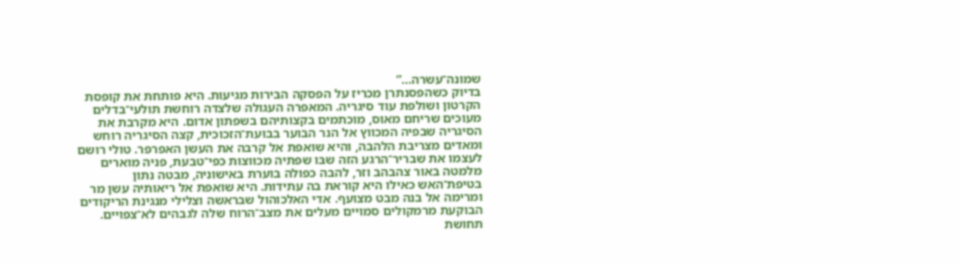שמונה־עשרה…”
בדיוק כשהפסנתרן מכריז על הפסקה הבּירות מגיעות. היא פותחת את קופסת הקרטון ושולפת עוד סיגריה. המאפרה העגולה שלצדה רוחשת תולעי־בדלים מעוכים שריחם מאוס, מוכתמים בקצותיהם בשפתון אדום. היא מקרבת את הסיגריה שבפיה המכווץ אל הנר הבוער בבוּעת־הזכוכית, קצה הסיגריה רוחש ומאדים מצריבת הלהבה, והיא שואפת אל קרבה את העשן האפרפר. טולי רושם לעצמו את שבריר־הרגע הזה שבּו שפתיה מכוּוצות כפי־טבעת, פניה מוארים מלמטה באור צהבהב וזר, להבה כפולה בוערת באישוניה, מבטה נתון בטיפת־האש כאילו היא קוראת בה עתידות. היא שואפת אל ריאותיה עשן מר ומרימה אל בנה מבט מצועף. אדי האלכוהול שבראשה וצלילי מנגינת הריקודים הבוקעת מרמקולים סמויים מעלים את מצב־הרוח שלה לגבהים לא־צפויים. תחושת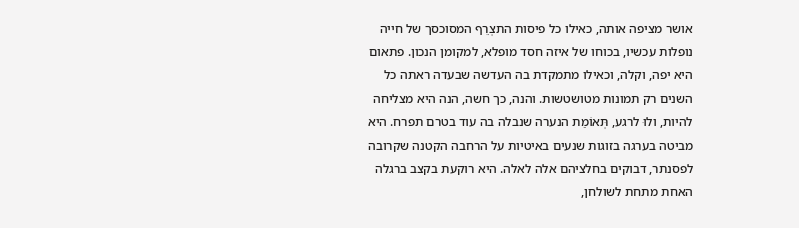אושר מציפה אותה, כאילו כל פיסות התצְרֵף המסוכסך של חייה נופלות עכשיו, בכוחו של איזה חסד מופלא, למקומן הנכון. פתאום היא יפה, וקלה, וכאילו מתמקדת בה העדשה שבעדה ראתה כל השנים רק תמונות מטושטשות. והנה, כך חשה, הנה היא מצליחה להיות, ולוּ לרגע, תְּאוֹמַת הנערה שנבלה בה עוד בטרם תפרח. היא מביטה בערגה בזוגות שנעים באיטיות על הרחבה הקטנה שקרובה לפסנתר, דבוקים בחלציהם אלה לאלה. היא רוקעת בקצב ברגלה האחת מתחת לשולחן,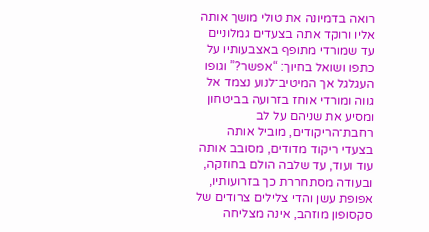רואה בדמיונה את טולי מושך אותה אליו ורוקד אתה בצעדים גמלוניים עד שמורדי מתופף באצבעותיו על כתפו ושואל בחיוך: “אפשר?” וגופו העגלגל אך המיטיב־לנוע נצמד אל גווה ומורדי אוחז בזרועה בביטחון ומסיע את שניהם על לב רחבת־הריקודים, מוביל אותה בצעדי ריקוד מדודים, מסובב אותה עוד ועוד, עד שלבה הולם בחוזקה, ובעודה מסתחררת כך בזרועותיו, אפופת עשן והדי צלילים צרודים של סקסופון מוזהב, אינה מצליחה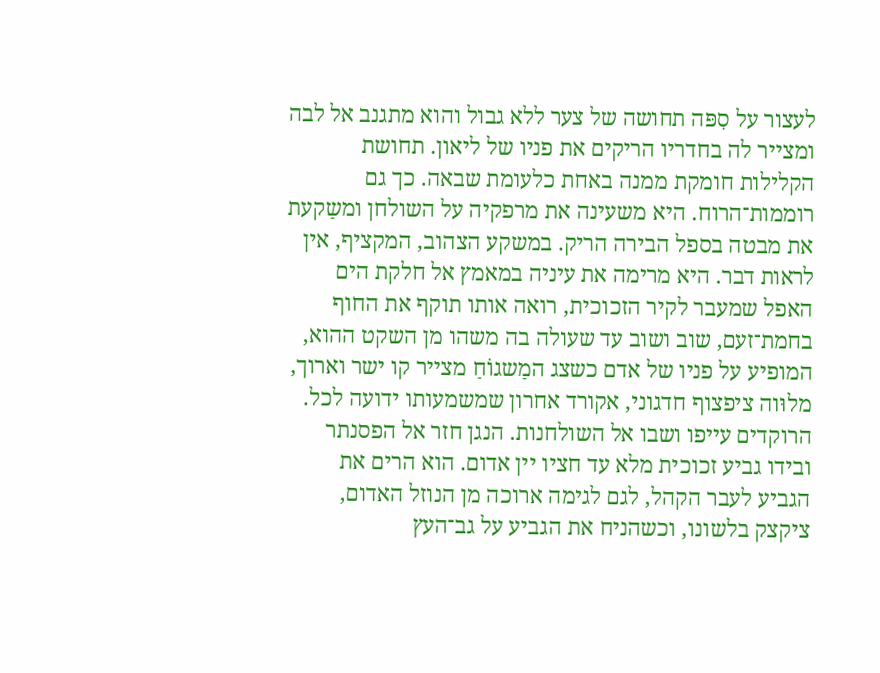לעצור על סִפּה תחושה של צער ללא גבול והוא מתגנב אל לבה ומצייר לה בחדריו הריקים את פניו של ליאון. תחושת הקלילות חומקת ממנה באחת כלעומת שבאה. כך גם רוממות־הרוח. היא משעינה את מרפקיה על השולחן ומשַקעת את מבטה בספל הבירה הריק. במשקע הצהוב, המקציף, אין לראות דבר. היא מרימה את עיניה במאמץ אל חלקת הים האפל שמעבר לקיר הזכוכית, רואה אותו תוקף את החוף בחמת־זעם, שוב ושוב עד שעולה בה משהו מן השקט ההוא, המופיע על פניו של אדם כשצג המַשגוֹחַ מצייר קו ישר וארוך, מלוּוה ציפצוף חדגוני, אקורד אחרון שמשמעותו ידועה לכל.
הרוקדים עייפו ושבו אל השולחנות. הנגן חזר אל הפסנתר ובידו גביע זכוכית מלא עד חציו יין אדום. הוא הרים את הגביע לעבר הקהל, לגם לגימה ארוכה מן הנוזל האדום, ציקצק בלשונו, וכשהניח את הגביע על גב־העץ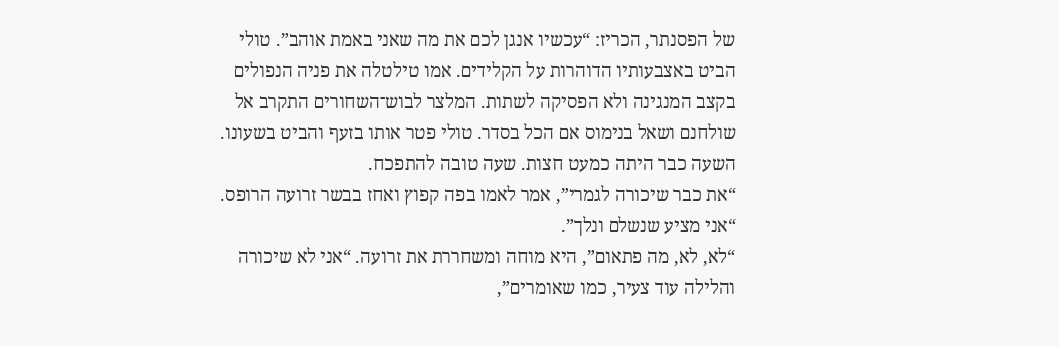של הפסנתר, הכריז: “עכשיו אנגן לכם את מה שאני באמת אוהב”. טולי הביט באצבעותיו הדוהרות על הקלידים. אמו טילטלה את פניה הנפולים בקצב המנגינה ולא הפסיקה לשתות. המלצר לבוש־השחורים התקרב אל שולחנם ושאל בנימוס אם הכל בסדר. טולי פטר אותו בזעף והביט בשעונו. השעה כבר היתה כמעט חצות. שעה טובה להתפכח.
“את כבר שיכורה לגמרי”, אמר לאמו בפה קפוץ ואחז בבשר זרועה הרופס. “אני מציע שנשלם ונלך”.
“לא, לא, מה פתאום”, היא מוחה ומשחררת את זרועה. “אני לא שיכורה והלילה עוד צעיר, כמו שאומרים”,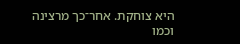היא צוחקת. אחר־כך מרצינה וכמו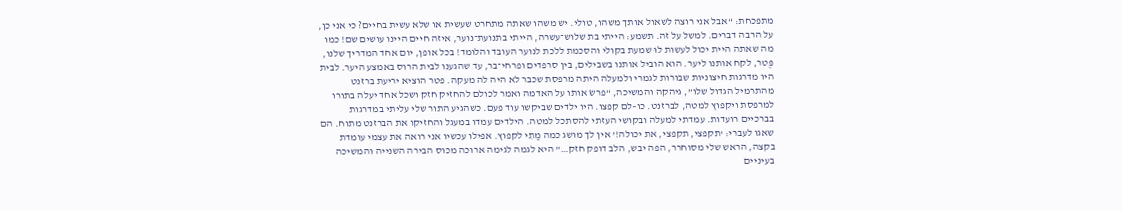מתפכחת: “אבל אני רוצה לשאול אותך משהו, טולי. יש משהו שאתה מתחרט שעשית או שלא עשית בחיים? כי אני כן, על הרבה דברים. למשל על זה. תשמע: הייתי בת שלוש־עשרה, הייתי בתנועת־נוער, איזה חיים היינו עושים שם! כמו מה שאתה היית יכול לעשות לוּ שמעת בקולי והסכמת ללכת לנוער העובד והלומד! בכל אופן, יום אחד המדריך שלנו, פֶּטר, לקח אותנו ליער. הוא הוביל אותנו בשבילים, בין סרפדים ופרחי־בר, עד שהגענו לבית הרוס באמצע היער. לבית היו מדרגות חיצוניות שבורות לגמרי ולמעלה היתה מרפסת שכבר לא היה לה מעקה. פטר הוציא יריעת ברזנט מהתרמיל הגדול שלו”, גיהקה והמשיכה, “פרשׂ אותו על האדמה ואמר לכולם להחזיק חזק ושכל אחד יעלה בתורו למרפסת ויקפוץ למטה, לברזנט. כו–לם קפצו. היו ילדים שביקשו עוד פעם. כשהגיע התור שלי עליתי במדרגות בברכיים רועדות. עמדתי למעלה ובקושי העזתי להסתכל למטה. הילדים עמדו במעגל והחזיקו את הברזנט מתוח. הם שאגו לעברי: ‘תקפצי, תקפצי, את יכולה!’ אין לך מושג כמה מַתִי לקפוץ. אפילו עכשיו אני רואה את עצמי עומדת בקצה, הראש שלי מסוחרר, הפה יבש, הלב דופק חזק…” היא לגמה לגימה ארוכה מכוס הבירה השנייה והמשיכה בעיניים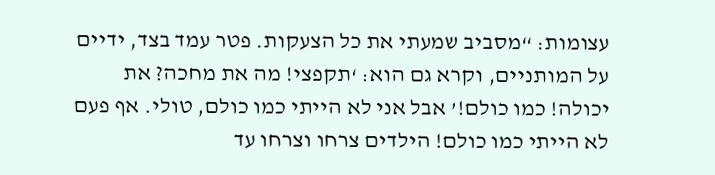עצומות: “מסביב שמעתי את כל הצעקות. פטר עמד בצד, ידיים על המותניים, וקרא גם הוא: ‘תקפצי! מה את מחכה? את יכולה! כמו כולם!’ אבל אני לא הייתי כמו כולם, טולי. אף פעם לא הייתי כמו כולם! הילדים צרחו וצרחו עד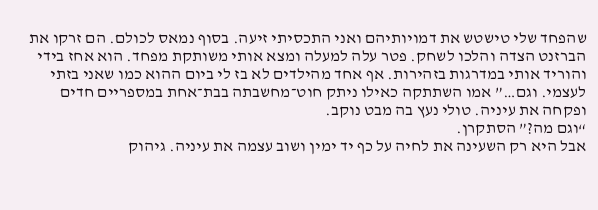שהפחד שלי טישטש את דמויותיהם ואני התכסיתי זיעה. בסוף נמאס לכולם. הם זרקו את הברזנט הצדה והלכו לשחק. פטר עלה למעלה ומצא אותי משותקת מפחד. הוא אחז בידי והוריד אותי במדרגות בזהירות. אף אחד מהילדים לא בז לי ביום ההוא כמו שאני בזתי לעצמי. וגם…” אמו השתתקה כאילו ניתק חוט־מחשבתה בבת־אחת במספריים חדים ופקחה את עיניה. טולי נעץ בה מבט נוקב.
“וגם מה?” הסתקרן.
אבל היא רק השעינה את לחיה על כף יד ימין ושוב עצמה את עיניה. גיהוק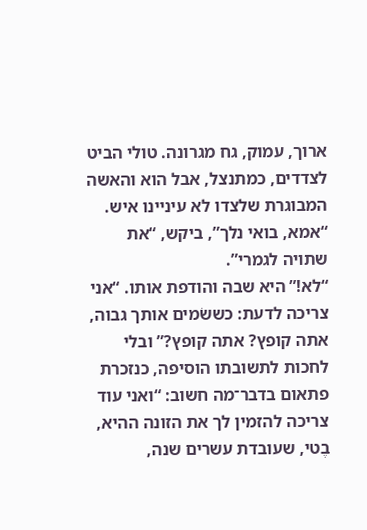ארוך, עמוק, גח מגרונה. טולי הביט לצדדים, כמתנצל, אבל הוא והאשה המבוגרת שלצדו לא עיניינו איש.
“אמא, בואי נלך”, ביקש, “את שתויה לגמרי”.
“לא!” היא שבה והודפת אותו. “אני צריכה לדעת: כששׂמים אותך גבוה, אתה קופץ? אתה קופץ?” ובלי לחכות לתשובתו הוסיפה, כנזכרת פתאום בדבר־מה חשוב: “ואני עוד צריכה להזמין לך את הזונה ההיא, בֶטי, שעובדת עשרים שנה,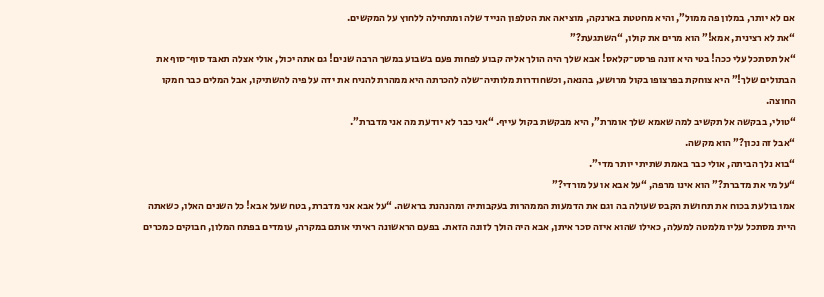אם לא יותר, במלון פה ממול”, והיא מחטטת בארנקה, מוציאה את הטלפון הנייד שלה ומתחילה ללחוץ על המקשים.
“את לא רצינית, אמא!” הוא מרים את קולו, “השתגעת?”
“אל תסתכל עלי ככה! בטי היא זונה פרסט־קלאס! אבא שלך היה הולך אליה קבוע לפחות פעם בשבוע במשך הרבה שנים! גם אתה יכול, אולי אצלה תאבּד סוף־סוף את הבתולים שלך!” היא צוחקת בפרצופו בקול מרושע, בהנאה, וכשחודרות מלותיה־שלה להכרתה היא ממהרת להניח את ידה על פיה להשתיקו, אבל המלים כבר חמקו החוצה.
“טולי, בבקשה אל תקשיב למה שאמא שלך אומרת”, היא מבקשת בקול עייף. “אני כבר לא יודעת מה אני מדברת”.
“אבל זה נכון?” הוא מקשה.
“בוא נלך הביתה, אולי כבר באמת שתיתי יותר מדי”.
“על מי את מדברת?” הוא אינו מרפה, “על אבא או על מורדי?”
אמו בולעת בכוח את תחושת הקבס שעולה בה וגם את הדמעות הממהרות בעקבותיה ומהנהנת בראשה. “על אבא אני מדברת, בטח שעל אבא! כל השנים האלו, כשאתה היית מסתכל עליו מלמטה למעלה, כאילו שהוא איזה סכר איתן, אבא היה הולך לזונה הזאת. בפעם הראשונה ראיתי אותם במקרה, עומדים בפתח המלון, חבוקים כמכרים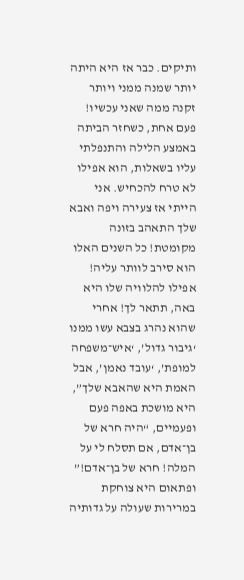ותיקים. כבר אז היא היתה יותר שמנה ממני ויותר זקנה ממה שאני עכשיו! פעם אחת, כשחזר הביתה באמצע הלילה והתנפלתי עליו בשאלות, הוא אפילו לא טרח להכחיש. אני הייתי אז צעירה ויפה ואבא שלך התאהב בזונה מקומטת! כל השנים האלו הוא סירב לוותר עליה! אפילו להלוויה שלו היא באה, תתאר לך! אחרי שהוא נהרג בצבא עשו ממנו ‘גיבור גדול’, ‘איש־משפחה למופת’, ‘עובד נאמן’, אבל האמת היא שהאבא שלך”, היא מושכת באפה פעם ופעמיים, “היה חרא של בן־אדם, אם תסלח לי על המלה! חרא של בן־אדם!”
ופתאום היא צוחקת במרירות שעולה על גדותיה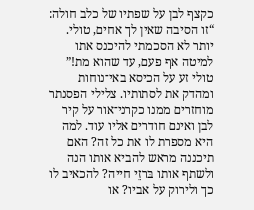כקצף לבן על שפתיו של כלב חולה: “זו הסיבה שאין לך אחים, טולי. יותר לא הסכמתי להיכנס אתו למיטה אף פעם, עד שהוא מת!”
טולי זע על הכיסא באי־נוחות ומהדק את לסתותיו. צלילי הפסנתר מוחזרים ממנו כקרני־אור על קיר לבן ואינם חודרים אליו עוד. למה היא מספרת לו את כל זה? האם תיכננה מראש להביא אותו הנה ולשתף אותו בּרזֵי חייה? להכאיב לו כך ולירוק על אביו? או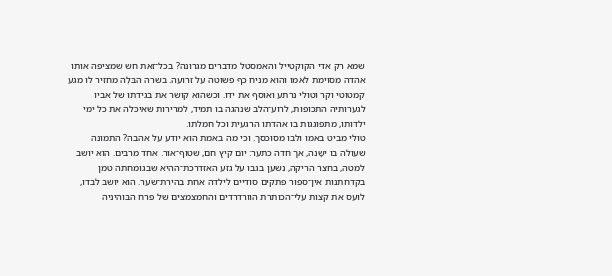שמא רק אדי הקוקטייל והאמסטל מדברים מגרונה? בכל־זאת חש שמציפה אותו אהדה מסוימת לאמו והוא מניח כף פשוטה על זרועה. בשרה הבּלֶה מחזיר לו מגע קמטוטי וקר וטולי נרתע ואוסף את ידו. וכשהוא קושר את בגידתו של אביו לגערותיה התכופות, לרוע־הלב שנהגה בו תמיד, למרירות שאיכּלה את כל ימי ילדותו, מתפוגגות בו אהדתו הרגעית וכל חמלתו.
טולי מביט באמו ולבו מסוכסך. וכי מה באמת הוא יודע על אהבה? התמונה שעולה בו ישָנה, אך חדה כתער: יום קיץ חם, שטוף־אור. אחד מרבים. הוא יושב למטה, בחצר הריקה, נשען בגבו על גזע האזדרכת־ההיא שבגומחתה טמן בקדחתנות אין־ספור פתקים סודיים לילדה אחת בהירת־שׂער. הוא יושב לבדו, לועס את קצות עלי־הכותרת הוורדרדים והחמצמצים של פרח הבּוהיניה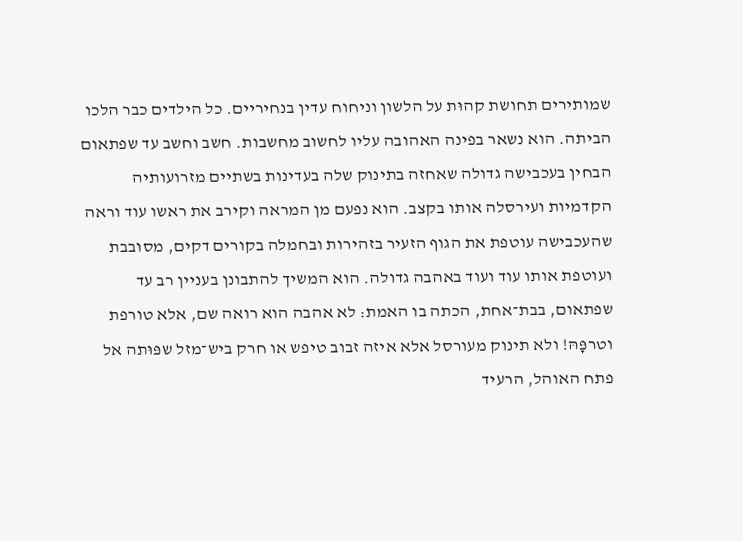שמותירים תחושת קהוּת על הלשון וניחוח עדין בנחיריים. כל הילדים כבר הלכו הביתה. הוא נשאר בפינה האהובה עליו לחשוב מחשבות. חשב וחשב עד שפתאום הבחין בעכבישה גדולה שאחזה בתינוק שלה בעדינות בשתיים מזרועותיה הקדמיות ועירסלה אותו בקצב. הוא נפעם מן המראה וקירב את ראשו עוד וראה שהעכבישה עוטפת את הגוף הזעיר בזהירות ובחמלה בקורים דקים, מסובבת ועוטפת אותו עוד ועוד באהבה גדולה. הוא המשיך להתבונן בעניין רב עד שפתאום, בבת־אחת, הכתה בו האמת: לא אהבה הוא רואה שם, אלא טורפת וטרפָּהּ! ולא תינוק מעורסל אלא איזה זבוב טיפש או חרק ביש־מזל שפּוּתה אל פתח האוהל, הרעיד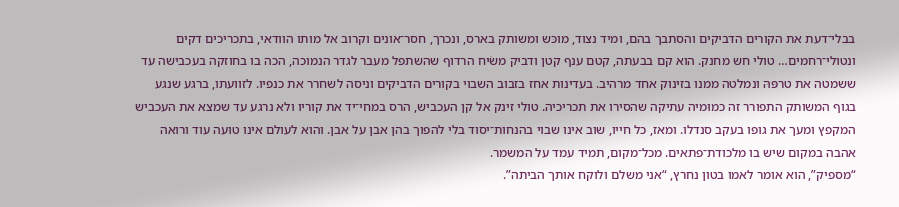בבלי־דעת את הקורים הדביקים והסתבך בהם, ומיד נצוד, מוכּש ומשותק בארס, ונכרך, חסר־אונים וקרוב אל מותו הוודאי, בתכריכים דקים ונטולי־רחמים… טולי חש מחנק. הוא קם בבעתה, קטם ענף קטן ודביק משׂיח הרדוף שהשתפל מעבר לגדר הנמוכה, הכה בו בחוזקה בעכבישה עד ששמטה את טרפּהּ ונמלטה ממנו בזינוק אחד מרהיב. בעדינות אחז בזבוב השבוי בקורים הדביקים וניסה לשחרר את כנפיו. לזוועתו, ברגע שנגע בגוף המשותק התפורר זה כמוּמיה עתיקה שהסירו את תכריכיה. טולי זינק אל קן העכביש, הרס במחי־יד את קוריו ולא נרגע עד שמצא את העכביש המקפץ ומעך את גופו בעקב סנדלו. ומאז, כל חייו, שוב אינו שבוי בהנחות־יסוד בלי להפוך בהן אבן על אבן. והוא לעולם אינו טועה עוד ורואה אהבה במקום שיש בו מלכודת־פתאים. מכל־מקום, תמיד עמד על המשמר.
“מספיק”, הוא אומר לאמו בטון נחרץ, “אני משלם ולוקח אותך הביתה”.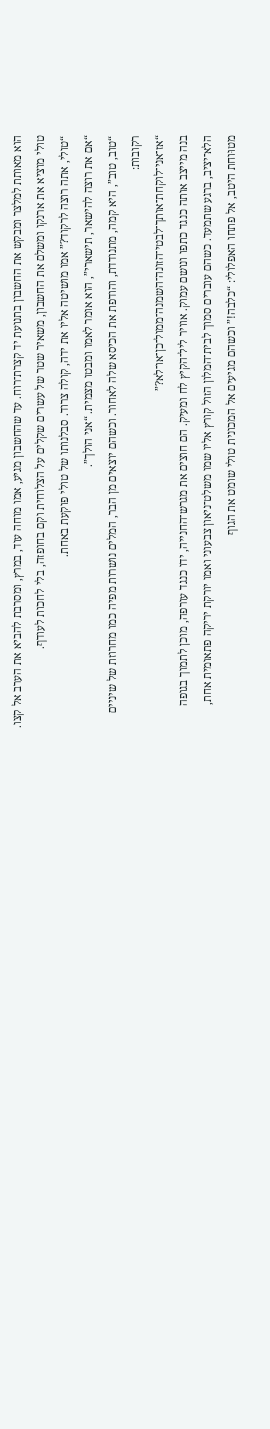הוא מאותת למלצר ומבקש את החשבון בתנועת יד קצרת־רוח. עד שהחשבון מגיע, אמו מוחה עוד, במרץ, ומסרבת להביא את הערב אל קצו. טולי מוציא את ארנקו ומשלם את החשבון, משאיר שטר של עשרים שקלים על הצלוחית וקם בחופזה, בלי לחכות לעודף.
“טולי, אתה רוצה לרקוד?” אמו מושיטה אליו את ידה, קולה צרוד. סבלנותו של טולי פוקעת באחת.
“אם את רוצה להישאר, תישארי”, הוא אומר לאמו ומבטו מצמית. “אני הולך”.
“טוב, טוב”, היא קמה, מתנודדת, והודפת את הכיסא שלה לאחור. וכשהם יוצאים מן הבר, המלים נושרות מפיה כמו מחרוזת של שיניים רקובות:
“אז־אני־לוקחת־אותך־לבטי־הזונה־השמנה־ממול־כן־או־לא?”
בנה מייצב אותה כנגד כתפו ונושם עמוק. אוויר ליל־הקיץ לח ומעיק. הם חוצים את מגרש־החנייה, ידו כנגד עורפה, מוכן לתמוך בגופה הלא־יציב, ברגע שתמעד. כשהם עוברים סמוך לבית־המלון הזול קורץ אליו שמו משלט־ניאון צבעוני ואמו יורקת יריקה פתאומית אחת, מטוּוחת היטב, אל פתחו האפלולי: “כלבה!” וכשהם מגיעים אל המכונית טולי שומט את הגוף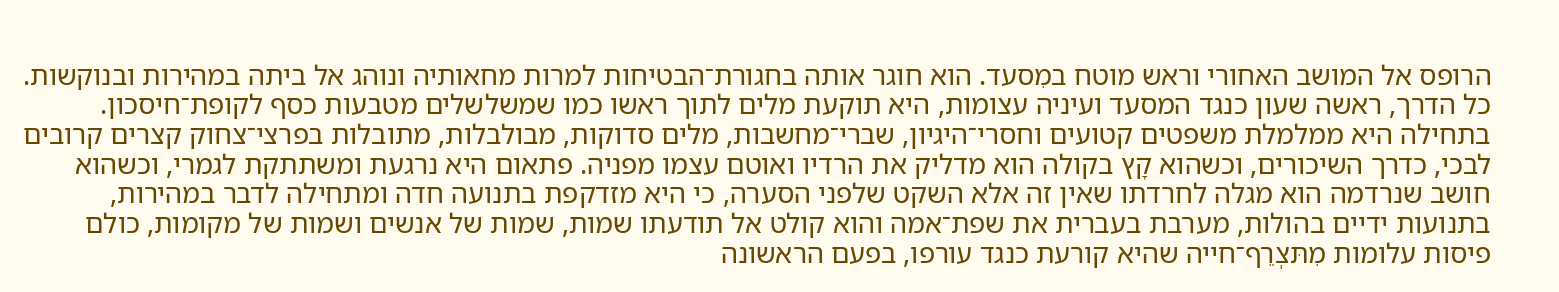הרופס אל המושב האחורי וראש מוטח במִסעד. הוא חוגר אותה בחגורת־הבטיחות למרות מחאותיה ונוהג אל ביתה במהירות ובנוקשות. כל הדרך, ראשה שעון כנגד המסעד ועיניה עצומות, היא תוקעת מלים לתוך ראשו כמו שמשלשלים מטבעות כסף לקופת־חיסכון. בתחילה היא ממלמלת משפטים קטועים וחסרי־היגיון, שברי־מחשבות, מלים סדוקות, מבולבלות, מתובלות בפרצי־צחוק קצרים קרובים לבכי, כדרך השיכורים, וכשהוא קָץ בקולה הוא מדליק את הרדיו ואוטם עצמו מפניה. פתאום היא נרגעת ומשתתקת לגמרי, וכשהוא חושב שנרדמה הוא מגלה לחרדתו שאין זה אלא השקט שלפני הסערה, כי היא מזדקפת בתנועה חדה ומתחילה לדבר במהירות, בתנועות ידיים בהולות, מערבת בעברית את שפת־אמה והוא קולט אל תודעתו שמות, שמות של אנשים ושמות של מקומות, כולם פיסות עלומות מִתּצְרֵף־חייה שהיא קורעת כנגד עורפו, בפעם הראשונה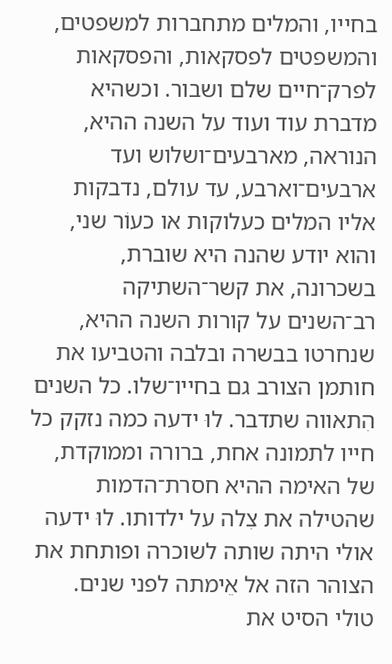בחייו, והמלים מתחברות למשפטים, והמשפטים לפסקאות, והפסקאות לפרק־חיים שלם ושבור. וכשהיא מדברת עוד ועוד על השנה ההיא, הנוראה, מארבעים־ושלוש ועד ארבעים־וארבע, עד עולם, נדבקות אליו המלים כעלוקות או כעוֹר שני, והוא יודע שהנה היא שוברת, בשכרונה, את קשר־השתיקה רב־השנים על קורות השנה ההיא, שנחרטו בבשרה ובלבה והטביעו את חותמן הצורב גם בחייו־שלו. כל השנים הִתאווה שתדבר. לוּ ידעה כמה נזקק כל חייו לתמונה אחת, ברורה וממוקדת, של האימה ההיא חסרת־הדמות שהטילה את צִלה על ילדותו. לוּ ידעה אולי היתה שותה לשוכרה ופותחת את הצוהר הזה אל אֵימתה לפני שנים. טולי הסיט את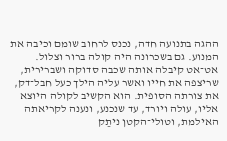ההגה בתנועה חדה, נכנס לרחוב שומם וכיבה את המנוע. גם בשכרונה היה קולה ברור וצלול. אט־אט קיבלה אותה שכבה סדוקה ושברירית, שריצפה את חייו ואשר עליה הילך כעל חבל־דק, את צורתה הסופית. הוא הקשיב לקולה היוצא אליו, עולה ויורד, עד שנכנע, ונענה לקריאתה האילמת, וטולי־הקטן ניתַק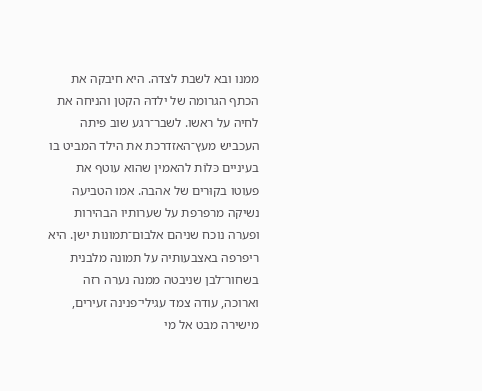ממנו ובא לשבת לצדה. היא חיבקה את הכתף הגרומה של ילדהּ הקטן והניחה את לחיה על ראשו. לשבר־רגע שוב פיתה העכביש מעץ־האזדרכת את הילד המביט בו בעיניים כּלוֹת להאמין שהוא עוטף את פעוטו בקוּרים של אהבה. אמו הטביעה נשיקה מרפרפת על שערותיו הבהירות ופערה נוכח שניהם אלבום־תמונות ישן. היא ריפרפה באצבעותיה על תמונה מלבנית בשחור־לבן שניבטה ממנה נערה רזה וארוכה, עודה צמד עגילי־פנינה זעירים, מישירה מבט אל מי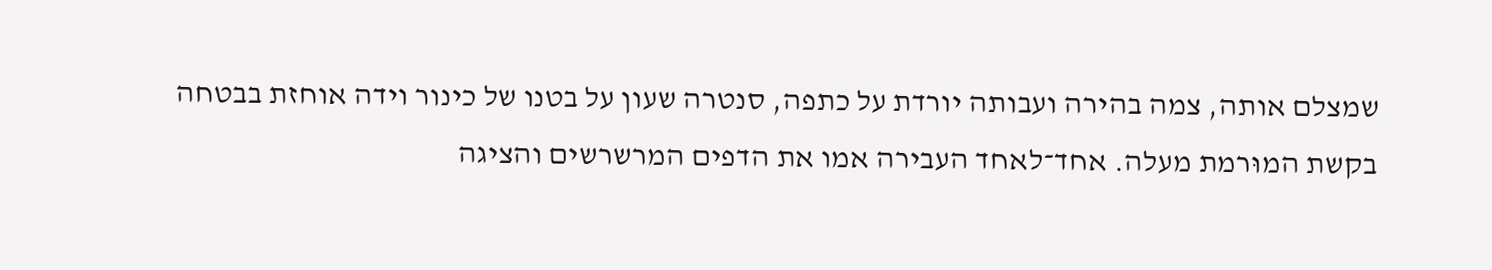שמצלם אותה, צמה בהירה ועבותה יורדת על כתפה, סנטרה שעון על בטנו של כינור וידה אוחזת בבטחה בקשת המוּרמת מעלה. אחד־לאחד העבירה אמו את הדפים המרשרשים והציגה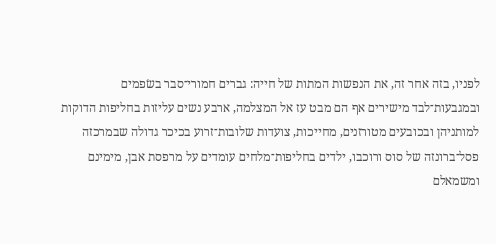לפניו, בזה אחר זה, את הנפשות המתות של חייה: גברים חמורי־סבר בשׂפמים ובמגבעות־לבד מישירים אף הם מבט עז אל המצלמה, ארבע נשים עליזות בחליפות הדוקות למותניהן ובכובעים מטורזנים, מחייכות, צועדות שלובות־זרוע בכיכר גדולה שבמרכזה פסל־ברונזה של סוס ורוכבו, ילדים בחליפות־מלחים עומדים על מרפסת אבן, מימינם ומשמאלם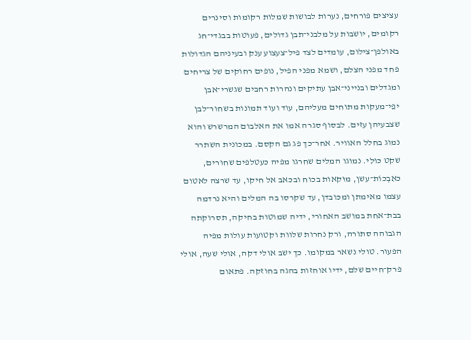עציצים פורחים, נערות לבושות שמלות רקומות וסינרים רקומים, יושבות על מלבני־תבן גדולים, פעוטות בבגדי־חג באולפן־צילום, עומדים לצד פיל־צעצוע ענק ובעיניהם הגדולות פחד מפני הצלם, ושמא מפני הפיל, נופים רחוקים של צריחים ומגדלים ובנייני־אבן עתיקים ונהרות רחבים שגשרי־אבן יפֵי־מעקות מתוחים מעליהם, עוד ועוד תמונות בשחור־לבן שצבעיהן עזים. לבסוף סגרה אמו את האלבום המרשרש והוא נמוג בחלל האוויר. אחר־כך פג גם הקסם. במכונית השתרר שקט כּוּלִי. נמוגו המלים שחרגו מפיה כעטלפים שחורים, כאִבְכוֹת־עשן, מוּקאות בכוח ובכאב אל חיקו, עד שרצה לאטום עצמו מאימתן ומכּובדן, עד שקרסו בה המלים והיא נרדמה בבת־אחת במושב האחורי, ידיה שמוטות בחיקה, תסרוקתה הגבוהה סתורה, ורק נחרות שלוות וקטועות עולות מפיה הפעור. טולי נשאר במקומו. כך ישב אולי דקה, אולי שעה, אולי פרק־חיים שלם, ידיו אוחזות בהגה בחוזקה. פתאום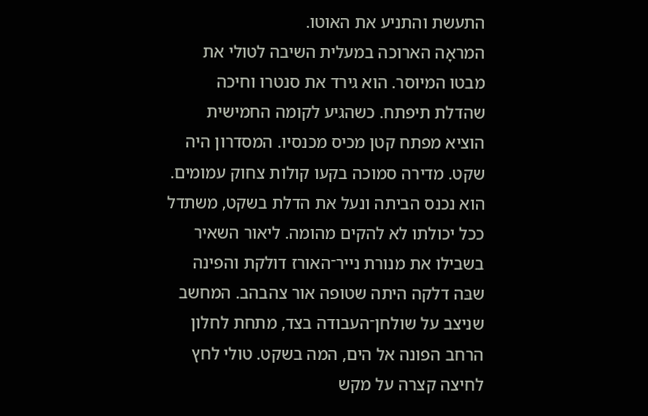התעשת והתניע את האוטו.
המראָה הארוכה במעלית השיבה לטולי את מבטו המיוסר. הוא גירד את סנטרו וחיכה שהדלת תיפתח. כשהגיע לקומה החמישית הוציא מפתח קטן מכיס מכנסיו. המסדרון היה שקט. מדירה סמוכה בקעו קולות צחוק עמומים. הוא נכנס הביתה ונעל את הדלת בשקט, משתדל ככל יכולתו לא להקים מהומה. ליאור השאיר בשבילו את מנורת נייר־האורז דולקת והפינה שבּה דלקה היתה שטופה אור צהבהב. המחשב שניצב על שולחן־העבודה בצד, מתחת לחלון הרחב הפונה אל הים, המה בשקט. טולי לחץ לחיצה קצרה על מקש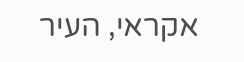אקראי, העיר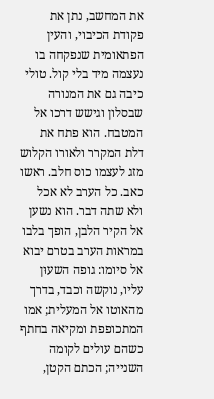את המחשב, נתן את פקודת הכיבוי, והעין הפתאומית שנפקחה בו נעצמה מיד בלי קול. טולי כיבה גם את המנורה שבסלון וגישש דרכו אל המטבח. הוא פתח את דלת המקרר ולאורו הקלוש מזג לעצמו כוס חלב. ראשו כאב. כל הערב לא אכל ולא שתה דבר. הוא נשען אל הקיר הלבן, הופך בלבו במראות הערב בטרם יבוא אל סיומו: גופה השעוּן עליו, נוקשה וכבד, בדרך מהאוטו אל המעלית; אמו המתכופפת ומקיאה בחתף כשהם עולים לקומה השנייה; הכתם הקטן,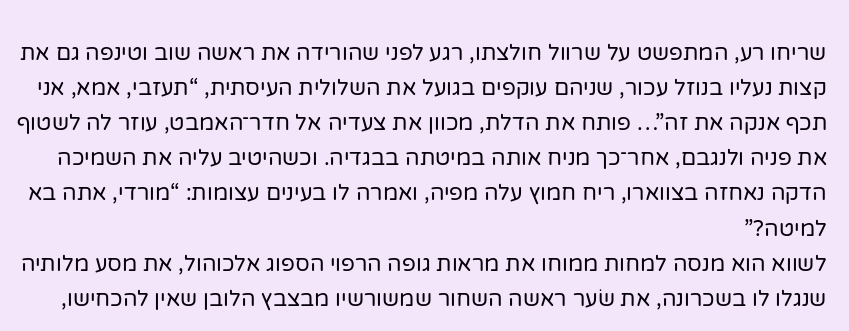שריחו רע, המתפשט על שרוול חולצתו, רגע לפני שהורידה את ראשה שוב וטינפה גם את קצות נעליו בנוזל עכור, שניהם עוקפים בגועל את השלולית העיסתית, “תעזבי, אמא, אני תכף אנקה את זה”… פותח את הדלת, מכוון את צעדיה אל חדר־האמבט, עוזר לה לשטוף את פניה ולנגבם, אחר־כך מניח אותה במיטתה בבגדיה. וכשהיטיב עליה את השמיכה הדקה נאחזה בצווארו, ריח חמוץ עלה מפיה, ואמרה לו בעינים עצומות: “מורדי, אתה בא למיטה?”
לשווא הוא מנסה למחות ממוחו את מראות גופה הרפוי הספוג אלכוהול, את מסע מלותיה שנגלו לו בשכרונה, את שׂער ראשה השחור שמשורשיו מבצבץ הלובן שאין להכחישו,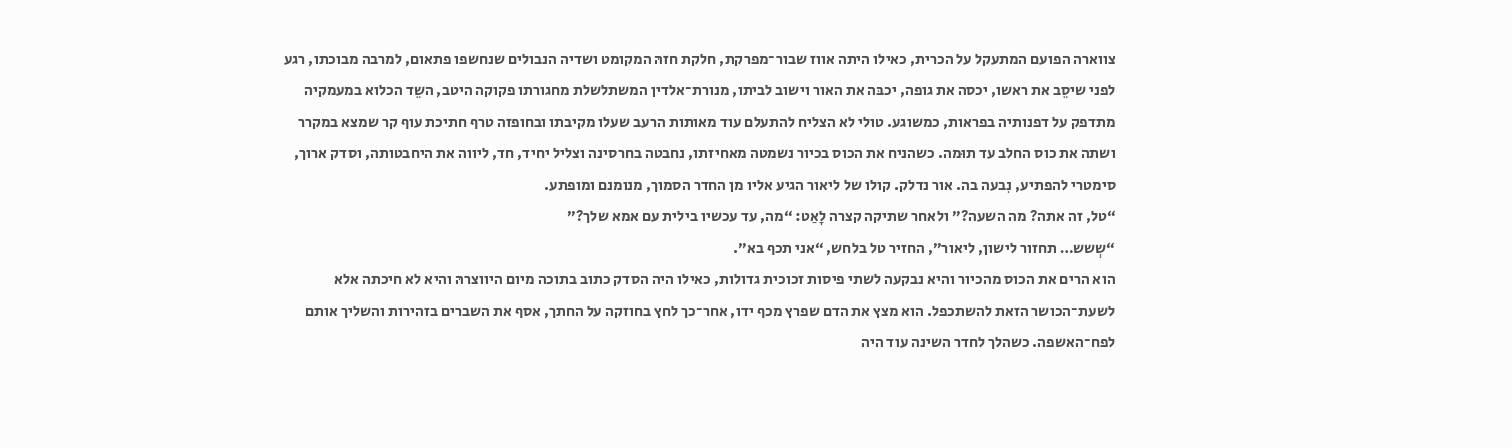צווארה הפועם המתעקל על הכרית, כאילו היתה אווז שבור־מפרקת, חלקת חזהּ המקומט ושדיה הנבולים שנחשפו פתאום, למרבה מבוכתו, רגע לפני שיסֵב את ראשו, יכסה את גופה, יכבּה את האור וישוב לביתו, מנורת־אלדין המשתלשלת מחגורתו פקוקה היטב, השֵד הכלוא במעמקיה מתדפק על דפנותיה בפראות, כמשוגע. טולי לא הצליח להתעלם עוד מאותות הרעב שעלו מקיבתו ובחופזה טרף חתיכת עוף קר שמצא במקרר ושתה את כוס החלב עד תוּמה. כשהניח את הכוס בכיור נשמטה מאחיזתו, נחבטה בחרסינה וצליל יחיד, חד, ליווה את היחבטותה, וסדק ארוך, סימטרי להפתיע, נִבעה בה. אור נדלק. קולו של ליאור הגיע אליו מן החדר הסמוך, מנומנם ומופתע.
“טל, זה אתה? מה השעה?” ולאחר שתיקה קצרה לָאַט: “מה, עד עכשיו בילית עם אמא שלך?”
“שְשש… תחזור לישון, ליאור”, החזיר טל בלחש, “אני תכף בא”.
הוא הרים את הכוס מהכיור והיא נבקעה לשתי פיסות זכוכית גדולות, כאילו היה הסדק כתוב בתוכה מיום היווצרהּ והיא לא חיכתה אלא לשעת־הכושר הזאת להשתכפל. הוא מצץ את הדם שפרץ מכף ידו, אחר־כך לחץ בחוזקה על החתך, אסף את השברים בזהירות והשליך אותם לפח־האשפה. כשהלך לחדר השינה עוד היה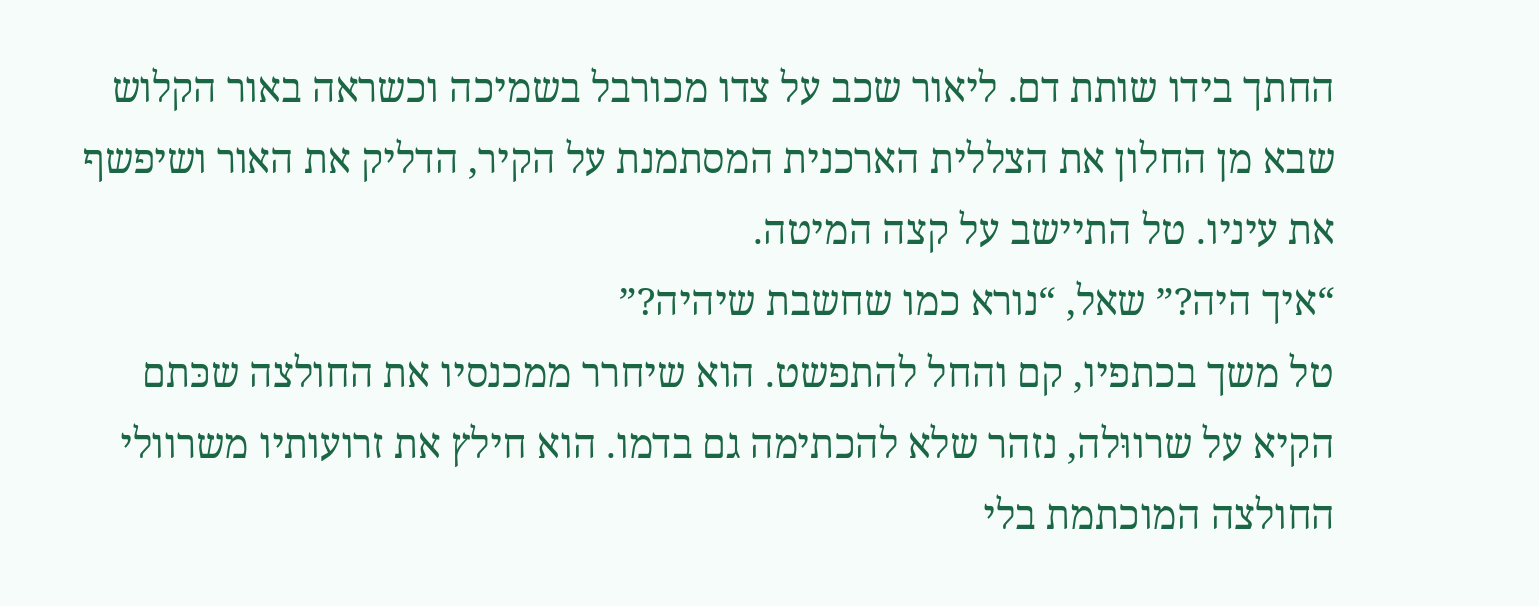החתך בידו שותת דם. ליאור שכב על צדו מכורבל בשמיכה וכשראה באור הקלוש שבא מן החלון את הצללית הארכנית המסתמנת על הקיר, הדליק את האור ושיפשף את עיניו. טל התיישב על קצה המיטה.
“איך היה?” שאל, “נורא כמו שחשבת שיהיה?”
טל משך בכתפיו, קם והחל להתפשט. הוא שיחרר ממכנסיו את החולצה שכּתם הקיא על שרווּלה, נזהר שלא להכתימה גם בדמו. הוא חילץ את זרועותיו משרוולי החולצה המוכתמת בלי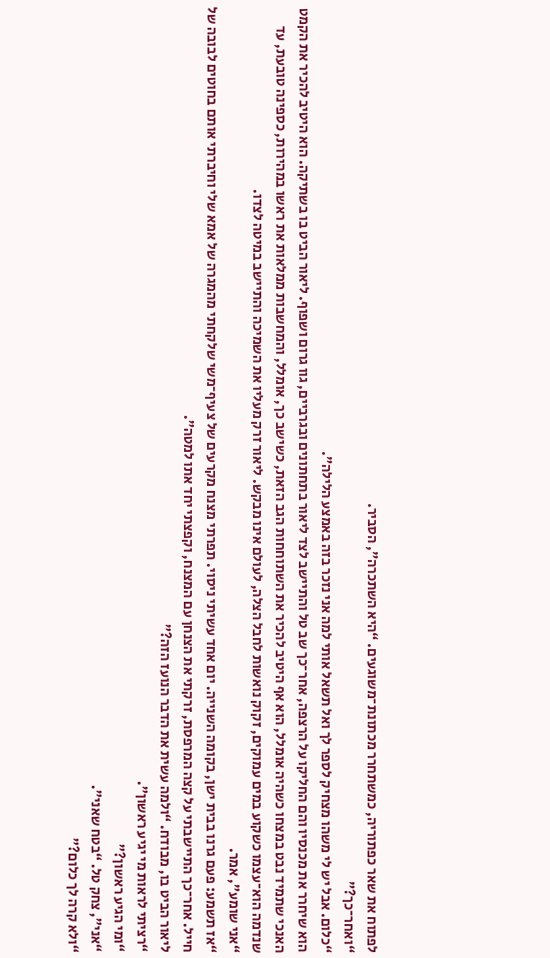לפתוח את שאר כפתוריה, כמשתחרר מכתונת־משוגעים. “היא השתכרה”, הסביר.
“ואחר־כך?”
“כלום. אבל יש לי משהו מצחיק לספר לך ואל תשאל אותי למה אני נזכר בזה באמצע הלילה”.
הוא שיחרר את מכנסיו והם החליקו על הרצפה, אחר־כך שב טל והתיישב לצד ליאור בתחתונים ובגרביים, גוו גרום ושפוף. ליאור הביט בו בשתיקה. הוא היטיב להכיר את הקמט האנכי שתמיד נבט במצחו כשהיה אומלל, הוא אף היטיב להכיר את השתוחחות הגב הזאת, כשישב כך, אומלל, והמחשבות ממלאות את ראשו במהירות, כספינה טובעת, עד שנדמה הוא־עצמו כשקוע במים עמוקים, זקוק נואשות לחבל הצלה, לעולם אינו מבקש. ליאור זרק מעליו את השמיכה והתיישב במיטה לצדו.
“אני שומע”, אמר.
“אז תשמע: פעם גרנו בבית ישן, בקומה השנייה. יום אחד עשיתי ניסוי. תפרתי מצנח מקרעים של צעיף־משי שלקחתי מהמגרה של אמא שלי וחיברתי אותם בחוטים לבובה של חייל. אחר־כך התיישבתי על קצה המרפסת, זרקתי את הצנחן עם המצנח, וקפצתי יחד אתו למטה”.
ליאור הביט בו, מבודח. “ולמה עשית את הדבר הנועז הזה?”
“רציתי לראות מי יגיע ראשון”.
“ומי הגיע ראשון?”
“אני”, צחק טל. “בטח שאני”.
“ולא קרה לך כלום?”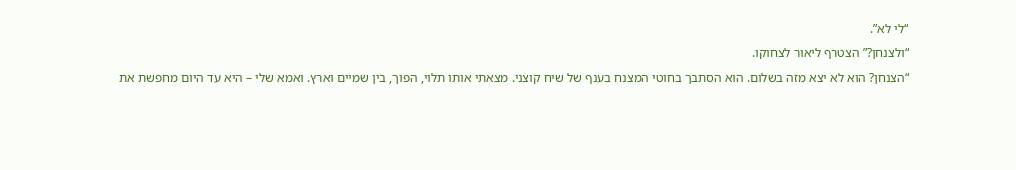“לי לא”.
“ולצנחן?” הצטרף ליאור לצחוקו.
“הצנחן? הוא לא יצא מזה בשלום. הוא הסתבך בחוטי המצנח בענף של שיח קוצני. מצאתי אותו תלוי, הפוך, בין שמיים וארץ. ואמא שלי – היא עד היום מחפשת את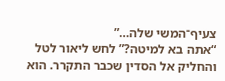צעיף־המשי שלה…”
“אתה בא למיטה?” לחש ליאור לטל והחליק אל הסדין שכבר התקרר. הוא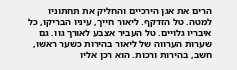הרים את אגן הירכיים והחליק את תחתוניו למטה. טל הזדקף. ליאור חייך, עיניו הבריקו, כל איבריו גלויים. טל העביר אצבע לאורך גוו. גם שערות הערווה של ליאור בהירות כשער ראשו, חשב, בהירות ורכות. הוא רכן אליו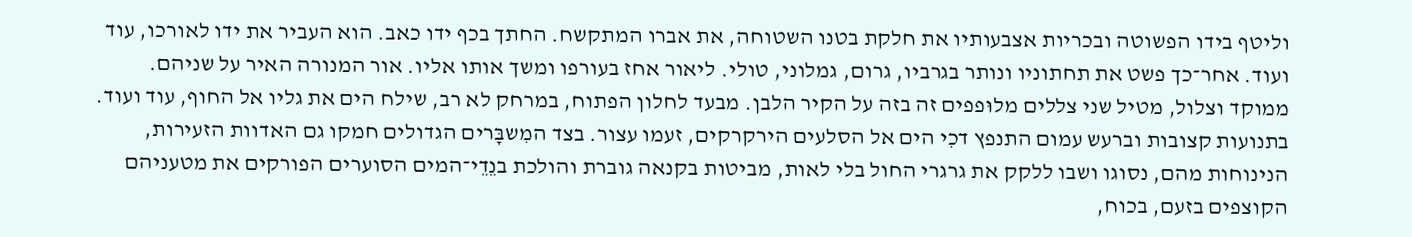וליטף בידו הפשוטה ובכריות אצבעותיו את חלקת בטנו השטוחה, את אברו המתקשח. החתך בכף ידו כאב. הוא העביר את ידו לאורכו, עוד ועוד. אחר־כך פשט את תחתוניו ונותר בגרביו, גרום, גמלוני, טולי. ליאור אחז בעורפו ומשך אותו אליו. אור המנורה האיר על שניהם. ממוקד וצלול, מטיל שני צללים מלוּפפים זה בזה על הקיר הלבן. מבעד לחלון הפתוח, במרחק לא רב, שילח הים את גליו אל החוף, עוד ועוד. בתנועות קצובות וברעש עמום התנפץ דכִי הים אל הסלעים הירקרקים, זעמו עצור. בצד המִשבָּרים הגדולים חמקו גם האדוות הזעירות, הנינוחות מהם, נסוגו ושבו ללקק את גרגרי החול בלי לאות, מביטות בקנאה גוברת והולכת בנֵדֵי־המים הסוערים הפורקים את מטעניהם הקוצפים בזעם, בכוח,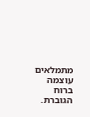מתמלאים עוצמה ברוח הגוברת.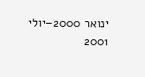ינואר 2000–יולי 2001